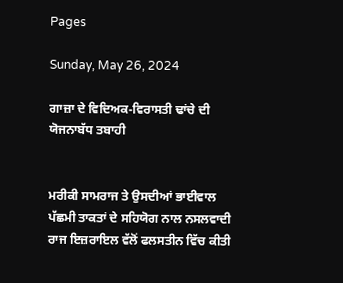Pages

Sunday, May 26, 2024

ਗਾਜ਼ਾ ਦੇ ਵਿਦਿਅਕ-ਵਿਰਾਸਤੀ ਢਾਂਚੇ ਦੀ ਯੋਜਨਾਬੱਧ ਤਬਾਹੀ


ਮਰੀਕੀ ਸਾਮਰਾਜ ਤੇ ਉਸਦੀਆਂ ਭਾਈਵਾਲ ਪੱਛਮੀ ਤਾਕਤਾਂ ਦੇ ਸਹਿਯੋਗ ਨਾਲ ਨਸਲਵਾਦੀ ਰਾਜ ਇਜ਼ਰਾਇਲ ਵੱਲੋਂ ਫਲਸਤੀਨ ਵਿੱਚ ਕੀਤੀ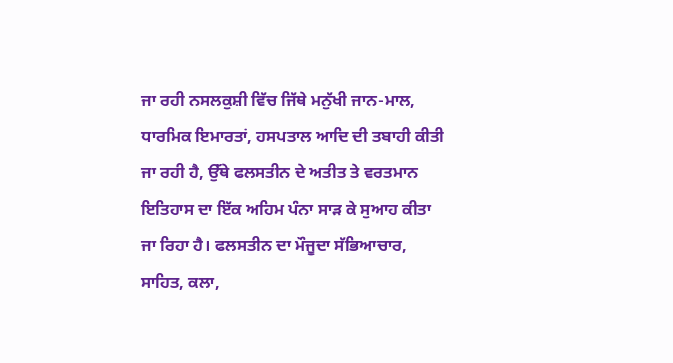ਜਾ ਰਹੀ ਨਸਲਕੁਸ਼ੀ ਵਿੱਚ ਜਿੱਥੇ ਮਨੁੱਖੀ ਜਾਨ-ਮਾਲ, ਧਾਰਮਿਕ ਇਮਾਰਤਾਂ, ਹਸਪਤਾਲ ਆਦਿ ਦੀ ਤਬਾਹੀ ਕੀਤੀ ਜਾ ਰਹੀ ਹੈ, ਉੱਥੇ ਫਲਸਤੀਨ ਦੇ ਅਤੀਤ ਤੇ ਵਰਤਮਾਨ ਇਤਿਹਾਸ ਦਾ ਇੱਕ ਅਹਿਮ ਪੰਨਾ ਸਾੜ ਕੇ ਸੁਆਹ ਕੀਤਾ ਜਾ ਰਿਹਾ ਹੈ। ਫਲਸਤੀਨ ਦਾ ਮੌਜੂਦਾ ਸੱਭਿਆਚਾਰ, ਸਾਹਿਤ, ਕਲਾ,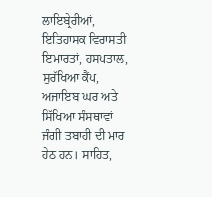ਲਾਇਬ੍ਰੇਰੀਆਂ, ਇਤਿਹਾਸਕ ਵਿਰਾਸਤੀ ਇਮਾਰਤਾਂ, ਹਸਪਤਾਲ, ਸੁਰੱਖਿਆ ਕੈਂਪ, ਅਜਾਇਬ ਘਰ ਅਤੇ ਸਿੱਖਿਆ ਸੰਸਥਾਵਾਂ ਜੰਗੀ ਤਬਾਹੀ ਦੀ ਮਾਰ ਹੇਠ ਹਨ। ਸਾਹਿਤ,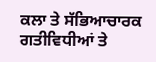ਕਲਾ ਤੇ ਸੱਭਿਆਚਾਰਕ ਗਤੀਵਿਧੀਆਂ ਤੇ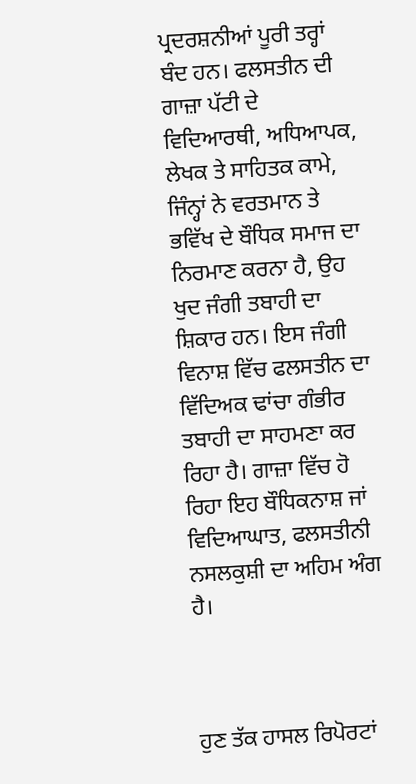ਪ੍ਰਦਰਸ਼ਨੀਆਂ ਪੂਰੀ ਤਰ੍ਹਾਂ ਬੰਦ ਹਨ। ਫਲਸਤੀਨ ਦੀ ਗਾਜ਼ਾ ਪੱਟੀ ਦੇ ਵਿਦਿਆਰਥੀ, ਅਧਿਆਪਕ, ਲੇਖਕ ਤੇ ਸਾਹਿਤਕ ਕਾਮੇ, ਜਿੰਨ੍ਹਾਂ ਨੇ ਵਰਤਮਾਨ ਤੇ ਭਵਿੱਖ ਦੇ ਬੌਧਿਕ ਸਮਾਜ ਦਾ ਨਿਰਮਾਣ ਕਰਨਾ ਹੈ, ਉਹ ਖੁਦ ਜੰਗੀ ਤਬਾਹੀ ਦਾ ਸ਼ਿਕਾਰ ਹਨ। ਇਸ ਜੰਗੀ ਵਿਨਾਸ਼ ਵਿੱਚ ਫਲਸਤੀਨ ਦਾ ਵਿੱਦਿਅਕ ਢਾਂਚਾ ਗੰਭੀਰ ਤਬਾਹੀ ਦਾ ਸਾਹਮਣਾ ਕਰ ਰਿਹਾ ਹੈ। ਗਾਜ਼ਾ ਵਿੱਚ ਹੋ ਰਿਹਾ ਇਹ ਬੌਧਿਕਨਾਸ਼ ਜਾਂ ਵਿਦਿਆਘਾਤ, ਫਲਸਤੀਨੀ ਨਸਲਕੁਸ਼ੀ ਦਾ ਅਹਿਮ ਅੰਗ ਹੈ।



ਹੁਣ ਤੱਕ ਹਾਸਲ ਰਿਪੋਰਟਾਂ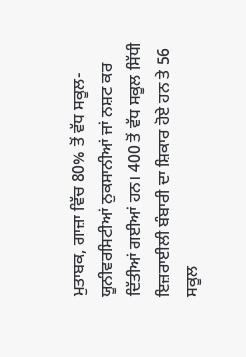ਮੁਤਾਬਕ, ਗਾਜ਼ਾ ਵਿੱਚ 80% ਤੋਂ ਵੱਧ ਸਕੂਲ-ਯੂਨੀਵਰਸਿਟੀਆਂ ਨੁਕਸਾਨੀਆਂ ਜਾਂ ਨਸ਼ਟ ਕਰ ਦਿੱਤੀਆਂ ਗਈਆਂ ਹਨ। 400 ਤੋਂ ਵੱਧ ਸਕੂਲ ਸਿੱਧੀ ਇਜ਼ਰਾਈਲੀ ਬੰਬਾਰੀ ਦਾ ਸ਼ਿਕਾਰ ਹੋਏ ਹਨ ਤੇ 56 ਸਕੂਲ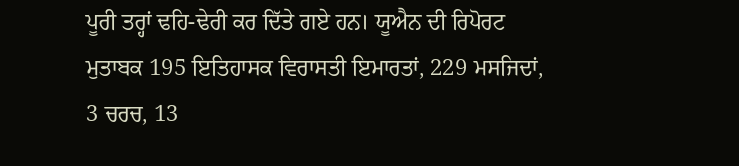ਪੂਰੀ ਤਰ੍ਹਾਂ ਢਹਿ-ਢੇਰੀ ਕਰ ਦਿੱਤੇ ਗਏ ਹਨ। ਯੂਐਨ ਦੀ ਰਿਪੋਰਟ ਮੁਤਾਬਕ 195 ਇਤਿਹਾਸਕ ਵਿਰਾਸਤੀ ਇਮਾਰਤਾਂ, 229 ਮਸਜਿਦਾਂ, 3 ਚਰਚ, 13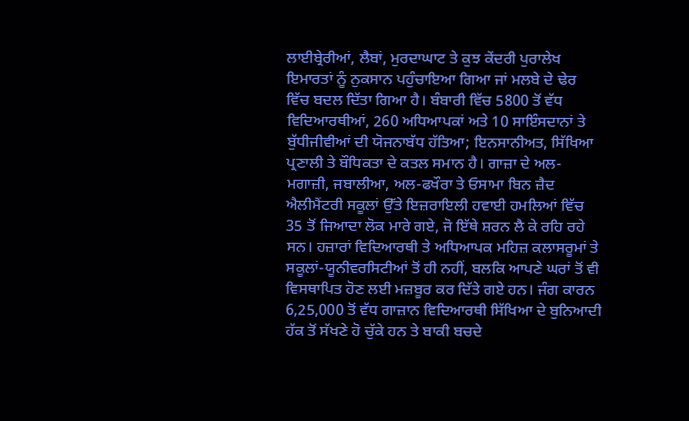ਲਾਈਬ੍ਰੇਰੀਆਂ, ਲੈਬਾਂ, ਮੁਰਦਾਘਾਟ ਤੇ ਕੁਝ ਕੇਂਦਰੀ ਪੁਰਾਲੇਖ ਇਮਾਰਤਾਂ ਨੂੰ ਨੁਕਸਾਨ ਪਹੁੰਚਾਇਆ ਗਿਆ ਜਾਂ ਮਲਬੇ ਦੇ ਢੇਰ ਵਿੱਚ ਬਦਲ ਦਿੱਤਾ ਗਿਆ ਹੈ। ਬੰਬਾਰੀ ਵਿੱਚ 5800 ਤੋਂ ਵੱਧ ਵਿਦਿਆਰਥੀਆਂ, 260 ਅਧਿਆਪਕਾਂ ਅਤੇ 10 ਸਾਇੰਸਦਾਨਾਂ ਤੇ ਬੁੱਧੀਜੀਵੀਆਂ ਦੀ ਯੋਜਨਾਬੱਧ ਹੱਤਿਆ; ਇਨਸਾਨੀਅਤ, ਸਿੱਖਿਆ ਪ੍ਰਣਾਲੀ ਤੇ ਬੌਧਿਕਤਾ ਦੇ ਕਤਲ ਸਮਾਨ ਹੈ। ਗਾਜ਼ਾ ਦੇ ਅਲ-ਮਗਾਜ਼ੀ, ਜਬਾਲੀਆ, ਅਲ-ਫਖੌਰਾ ਤੇ ਓਸਾਮਾ ਬਿਨ ਜ਼ੈਦ ਐਲੀਮੈਂਟਰੀ ਸਕੂਲਾਂ ਉੱਤੇ ਇਜ਼ਰਾਇਲੀ ਹਵਾਈ ਹਮਲਿਆਂ ਵਿੱਚ 35 ਤੋਂ ਜਿਆਦਾ ਲੋਕ ਮਾਰੇ ਗਏ, ਜੋ ਇੱਥੇ ਸ਼ਰਨ ਲੈ ਕੇ ਰਹਿ ਰਹੇ ਸਨ। ਹਜ਼ਾਰਾਂ ਵਿਦਿਆਰਥੀ ਤੇ ਅਧਿਆਪਕ ਮਹਿਜ਼ ਕਲਾਸਰੂਮਾਂ ਤੇ ਸਕੂਲਾਂ-ਯੂਨੀਵਰਸਿਟੀਆਂ ਤੋਂ ਹੀ ਨਹੀਂ, ਬਲਕਿ ਆਪਣੇ ਘਰਾਂ ਤੋਂ ਵੀ ਵਿਸਥਾਪਿਤ ਹੋਣ ਲਈ ਮਜ਼ਬੂਰ ਕਰ ਦਿੱਤੇ ਗਏ ਹਨ। ਜੰਗ ਕਾਰਨ 6,25,000 ਤੋਂ ਵੱਧ ਗਾਜ਼ਾਨ ਵਿਦਿਆਰਥੀ ਸਿੱਖਿਆ ਦੇ ਬੁਨਿਆਦੀ ਹੱਕ ਤੋਂ ਸੱਖਣੇ ਹੋ ਚੁੱਕੇ ਹਨ ਤੇ ਬਾਕੀ ਬਚਦੇ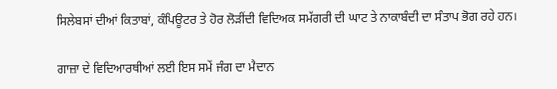ਸਿਲੇਬਸਾਂ ਦੀਆਂ ਕਿਤਾਬਾਂ, ਕੰਪਿਊਟਰ ਤੇ ਹੋਰ ਲੋੜੀਂਦੀ ਵਿਦਿਅਕ ਸਮੱਗਰੀ ਦੀ ਘਾਟ ਤੇ ਨਾਕਾਬੰਦੀ ਦਾ ਸੰਤਾਪ ਭੋਗ ਰਹੇ ਹਨ।

ਗਾਜ਼ਾ ਦੇ ਵਿਦਿਆਰਥੀਆਂ ਲਈ ਇਸ ਸਮੇਂ ਜੰਗ ਦਾ ਮੈਦਾਨ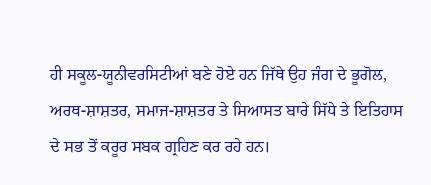ਹੀ ਸਕੂਲ-ਯੂਨੀਵਰਸਿਟੀਆਂ ਬਣੇ ਹੋਏ ਹਨ ਜਿੱਥੇ ਉਹ ਜੰਗ ਦੇ ਭੂਗੋਲ, ਅਰਥ-ਸ਼ਾਸ਼ਤਰ, ਸਮਾਜ-ਸ਼ਾਸ਼ਤਰ ਤੇ ਸਿਆਸਤ ਬਾਰੇ ਸਿੱਧੇ ਤੇ ਇਤਿਹਾਸ ਦੇ ਸਭ ਤੋਂ ਕਰੂਰ ਸਬਕ ਗ੍ਰਹਿਣ ਕਰ ਰਹੇ ਹਨ।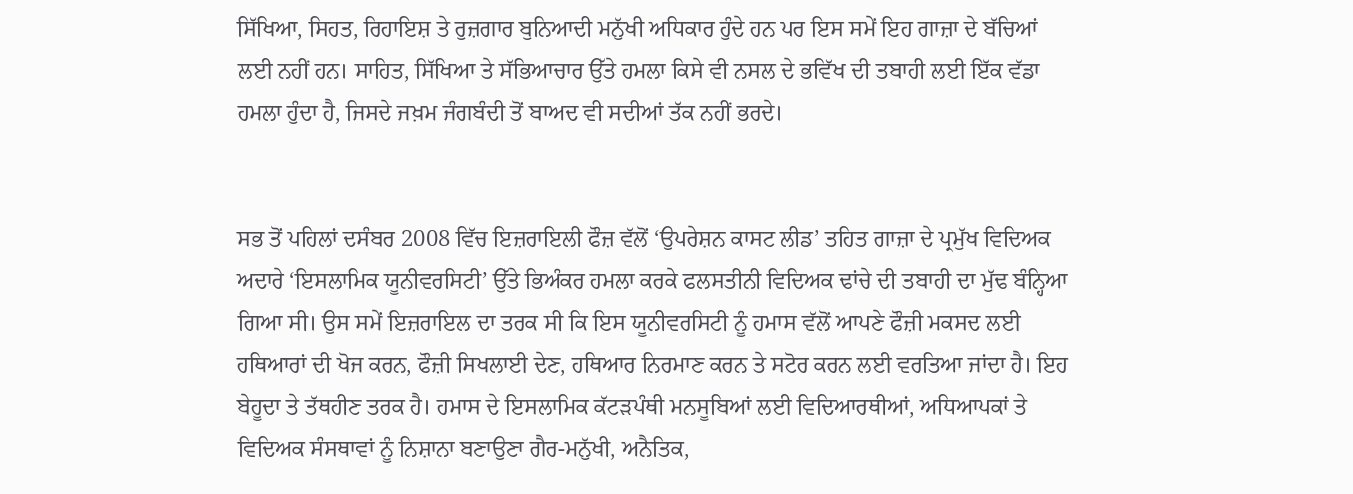ਸਿੱਖਿਆ, ਸਿਹਤ, ਰਿਹਾਇਸ਼ ਤੇ ਰੁਜ਼ਗਾਰ ਬੁਨਿਆਦੀ ਮਨੁੱਖੀ ਅਧਿਕਾਰ ਹੁੰਦੇ ਹਨ ਪਰ ਇਸ ਸਮੇਂ ਇਹ ਗਾਜ਼ਾ ਦੇ ਬੱਚਿਆਂ ਲਈ ਨਹੀਂ ਹਨ। ਸਾਹਿਤ, ਸਿੱਖਿਆ ਤੇ ਸੱਭਿਆਚਾਰ ਉੱਤੇ ਹਮਲਾ ਕਿਸੇ ਵੀ ਨਸਲ ਦੇ ਭਵਿੱਖ ਦੀ ਤਬਾਹੀ ਲਈ ਇੱਕ ਵੱਡਾ ਹਮਲਾ ਹੁੰਦਾ ਹੈ, ਜਿਸਦੇ ਜਖ਼ਮ ਜੰਗਬੰਦੀ ਤੋਂ ਬਾਅਦ ਵੀ ਸਦੀਆਂ ਤੱਕ ਨਹੀਂ ਭਰਦੇ।


ਸਭ ਤੋਂ ਪਹਿਲਾਂ ਦਸੰਬਰ 2008 ਵਿੱਚ ਇਜ਼ਰਾਇਲੀ ਫੌਜ਼ ਵੱਲੋਂ ‘ਉਪਰੇਸ਼ਨ ਕਾਸਟ ਲੀਡ’ ਤਹਿਤ ਗਾਜ਼ਾ ਦੇ ਪ੍ਰਮੁੱਖ ਵਿਦਿਅਕ ਅਦਾਰੇ ‘ਇਸਲਾਮਿਕ ਯੂਨੀਵਰਸਿਟੀ’ ਉੱਤੇ ਭਿਅੰਕਰ ਹਮਲਾ ਕਰਕੇ ਫਲਸਤੀਨੀ ਵਿਦਿਅਕ ਢਾਂਚੇ ਦੀ ਤਬਾਹੀ ਦਾ ਮੁੱਢ ਬੰਨ੍ਹਿਆ ਗਿਆ ਸੀ। ਉਸ ਸਮੇਂ ਇਜ਼ਰਾਇਲ ਦਾ ਤਰਕ ਸੀ ਕਿ ਇਸ ਯੂਨੀਵਰਸਿਟੀ ਨੂੰ ਹਮਾਸ ਵੱਲੋਂ ਆਪਣੇ ਫੌਜ਼ੀ ਮਕਸਦ ਲਈ ਹਥਿਆਰਾਂ ਦੀ ਖੋਜ ਕਰਨ, ਫੌਜ਼ੀ ਸਿਖਲਾਈ ਦੇਣ, ਹਥਿਆਰ ਨਿਰਮਾਣ ਕਰਨ ਤੇ ਸਟੋਰ ਕਰਨ ਲਈ ਵਰਤਿਆ ਜਾਂਦਾ ਹੈ। ਇਹ ਬੇਹੂਦਾ ਤੇ ਤੱਥਹੀਣ ਤਰਕ ਹੈ। ਹਮਾਸ ਦੇ ਇਸਲਾਮਿਕ ਕੱਟੜਪੰਥੀ ਮਨਸੂਬਿਆਂ ਲਈ ਵਿਦਿਆਰਥੀਆਂ, ਅਧਿਆਪਕਾਂ ਤੇ ਵਿਦਿਅਕ ਸੰਸਥਾਵਾਂ ਨੂੰ ਨਿਸ਼ਾਨਾ ਬਣਾਉਣਾ ਗੈਰ-ਮਨੁੱਖੀ, ਅਨੈਤਿਕ,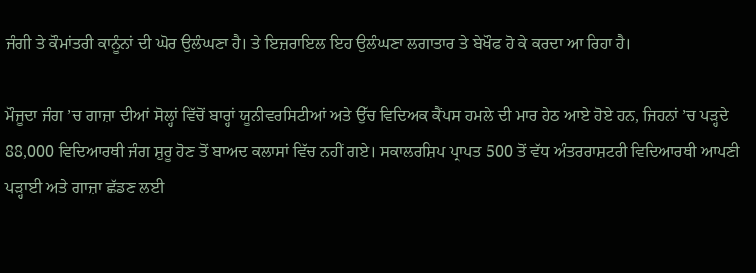ਜੰਗੀ ਤੇ ਕੌਮਾਂਤਰੀ ਕਾਨੂੰਨਾਂ ਦੀ ਘੋਰ ਉਲੰਘਣਾ ਹੈ। ਤੇ ਇਜ਼ਰਾਇਲ ਇਹ ਉਲੰਘਣਾ ਲਗਾਤਾਰ ਤੇ ਬੇਖੌਫ ਹੋ ਕੇ ਕਰਦਾ ਆ ਰਿਹਾ ਹੈ।

ਮੌਜੂਦਾ ਜੰਗ ’ਚ ਗਾਜ਼ਾ ਦੀਆਂ ਸੋਲ੍ਹਾਂ ਵਿੱਚੋਂ ਬਾਰ੍ਹਾਂ ਯੂਨੀਵਰਸਿਟੀਆਂ ਅਤੇ ਉੱਚ ਵਿਦਿਅਕ ਕੈਂਪਸ ਹਮਲੇ ਦੀ ਮਾਰ ਹੇਠ ਆਏ ਹੋਏ ਹਨ, ਜਿਹਨਾਂ ’ਚ ਪੜ੍ਹਦੇ 88,000 ਵਿਦਿਆਰਥੀ ਜੰਗ ਸ਼ੁਰੂ ਹੋਣ ਤੋਂ ਬਾਅਦ ਕਲਾਸਾਂ ਵਿੱਚ ਨਹੀਂ ਗਏ। ਸਕਾਲਰਸ਼ਿਪ ਪ੍ਰਾਪਤ 500 ਤੋਂ ਵੱਧ ਅੰਤਰਰਾਸ਼ਟਰੀ ਵਿਦਿਆਰਥੀ ਆਪਣੀ ਪੜ੍ਹਾਈ ਅਤੇ ਗਾਜ਼ਾ ਛੱਡਣ ਲਈ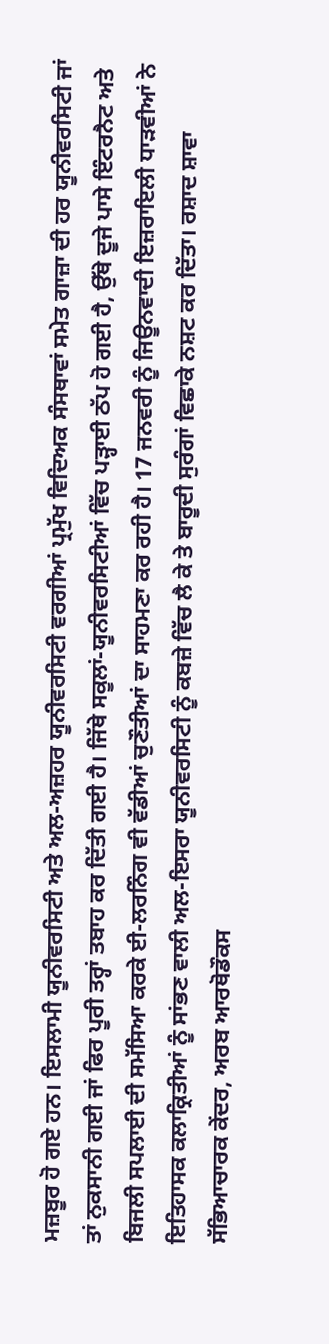ਮਜ਼ਬੂਰ ਹੋ ਗਏ ਹਨ। ਇਸਲਾਮੀ ਯੂਨੀਵਰਸਿਟੀ ਅਤੇ ਅਲ-ਅਜ਼ਹਰ ਯੂਨੀਵਰਸਿਟੀ ਵਰਗੀਆਂ ਪ੍ਰਮੁੱਖ ਵਿਦਿਅਕ ਸੰਸਥਾਵਾਂ ਸਮੇਤ ਗਾਜ਼ਾ ਦੀ ਹਰ ਯੂਨੀਵਰਸਿਟੀ ਜਾਂ ਤਾਂ ਨੁਕਸਾਨੀ ਗਈ ਜਾਂ ਫਿਰ ਪੂਰੀ ਤਰ੍ਹਾਂ ਤਬਾਹ ਕਰ ਦਿੱਤੀ ਗਈ ਹੈ। ਜਿੱਥੇ ਸਕੂਲਾਂ-ਯੂਨੀਵਰਸਿਟੀਆਂ ਵਿੱਚ ਪੜ੍ਹਾਈ ਠੱਪ ਹੋ ਗਈ ਹੈ, ਉੱਥੇ ਦੂਜੇ ਪਾਸੇ ਇੰਟਰਨੈਟ ਅਤੇ ਬਿਜਲੀ ਸਪਲਾਈ ਦੀ ਸਮੱਸਿਆ ਕਰਕੇ ਈ-ਲਰਨਿੰਗ ਵੀ ਵੱਡੀਆਂ ਚੁਣੌਤੀਆਂ ਦਾ ਸਾਹਮਣਾ ਕਰ ਰਹੀ ਹੈ। 17 ਜਨਵਰੀ ਨੂੰ ਜਿਊਨਵਾਦੀ ਇਜ਼ਰਾਇਲੀ ਧਾੜਵੀਆਂ ਨੇ ਇਤਿਹਾਸਕ ਕਲਾਕ੍ਰਿਤੀਆਂ ਨੂੰ ਸਾਂਭਣ ਵਾਲੀ ਅਲ-ਇਸਰਾ ਯੂਨੀਵਰਸਿਟੀ ਨੂੰ ਕਬਜ਼ੇ ਵਿੱਚ ਲੈ ਕੇ ਤੇ ਬਾਰੂਦੀ ਸੁਰੰਗਾਂ ਵਿਛਾਕੇ ਨਸ਼ਟ ਕਰ ਦਿੱਤਾ। ਰਸ਼ਾਦ ਸ਼ਾਵਾ ਸੱਭਿਆਚਾਰਕ ਕੇਂਦਰ, ਅਰਬ ਆਰਥੋਡੌਕਸ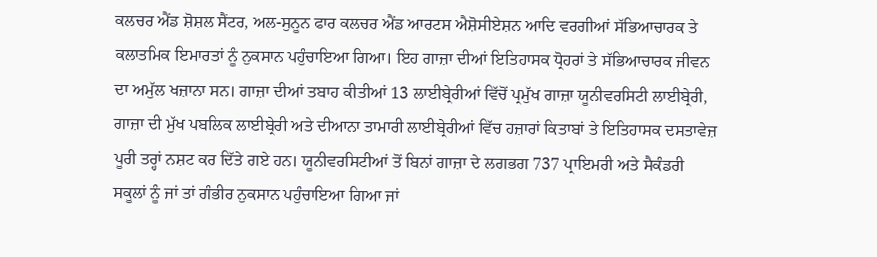ਕਲਚਰ ਐਂਡ ਸ਼ੋਸ਼ਲ ਸੈਂਟਰ, ਅਲ-ਸੁਨੂਨ ਫਾਰ ਕਲਚਰ ਐਂਡ ਆਰਟਸ ਐਸ਼ੋਸੀਏਸ਼ਨ ਆਦਿ ਵਰਗੀਆਂ ਸੱਭਿਆਚਾਰਕ ਤੇ ਕਲਾਤਮਿਕ ਇਮਾਰਤਾਂ ਨੂੰ ਨੁਕਸਾਨ ਪਹੁੰਚਾਇਆ ਗਿਆ। ਇਹ ਗਾਜ਼ਾ ਦੀਆਂ ਇਤਿਹਾਸਕ ਧ੍ਰੋਹਰਾਂ ਤੇ ਸੱਭਿਆਚਾਰਕ ਜੀਵਨ ਦਾ ਅਮੁੱਲ ਖਜ਼ਾਨਾ ਸਨ। ਗਾਜ਼ਾ ਦੀਆਂ ਤਬਾਹ ਕੀਤੀਆਂ 13 ਲਾਈਬ੍ਰੇਰੀਆਂ ਵਿੱਚੋਂ ਪ੍ਰਮੁੱਖ ਗਾਜ਼ਾ ਯੂਨੀਵਰਸਿਟੀ ਲਾਈਬ੍ਰੇਰੀ, ਗਾਜ਼ਾ ਦੀ ਮੁੱਖ ਪਬਲਿਕ ਲਾਈਬ੍ਰੇਰੀ ਅਤੇ ਦੀਆਨਾ ਤਾਮਾਰੀ ਲਾਈਬ੍ਰੇਰੀਆਂ ਵਿੱਚ ਹਜ਼ਾਰਾਂ ਕਿਤਾਬਾਂ ਤੇ ਇਤਿਹਾਸਕ ਦਸਤਾਵੇਜ਼ ਪੂਰੀ ਤਰ੍ਹਾਂ ਨਸ਼ਟ ਕਰ ਦਿੱਤੇ ਗਏ ਹਨ। ਯੂਨੀਵਰਸਿਟੀਆਂ ਤੋਂ ਬਿਨਾਂ ਗਾਜ਼ਾ ਦੇ ਲਗਭਗ 737 ਪ੍ਰਾਇਮਰੀ ਅਤੇ ਸੈਕੰਡਰੀ ਸਕੂਲਾਂ ਨੂੰ ਜਾਂ ਤਾਂ ਗੰਭੀਰ ਨੁਕਸਾਨ ਪਹੁੰਚਾਇਆ ਗਿਆ ਜਾਂ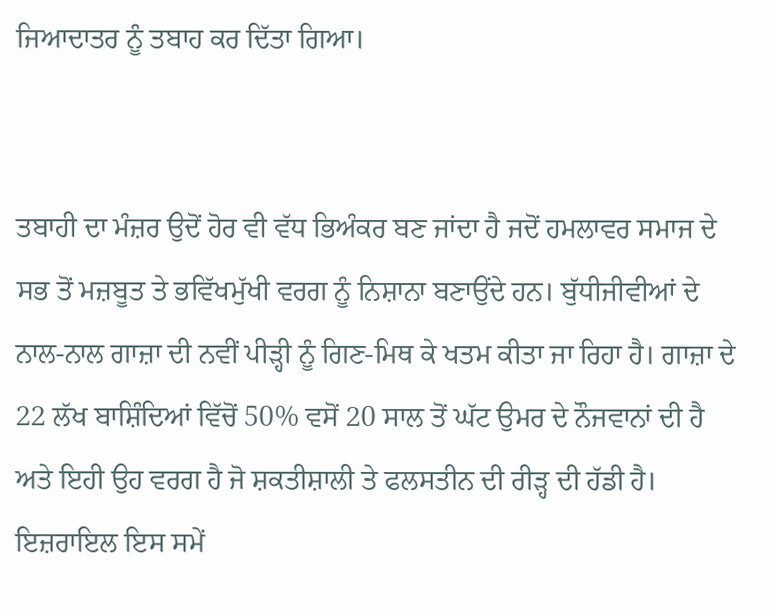ਜਿਆਦਾਤਰ ਨੂੰ ਤਬਾਹ ਕਰ ਦਿੱਤਾ ਗਿਆ।


ਤਬਾਹੀ ਦਾ ਮੰਜ਼ਰ ਉਦੋਂ ਹੋਰ ਵੀ ਵੱਧ ਭਿਅੰਕਰ ਬਣ ਜਾਂਦਾ ਹੈ ਜਦੋਂ ਹਮਲਾਵਰ ਸਮਾਜ ਦੇ ਸਭ ਤੋਂ ਮਜ਼ਬੂਤ ਤੇ ਭਵਿੱਖਮੁੱਖੀ ਵਰਗ ਨੂੰ ਨਿਸ਼ਾਨਾ ਬਣਾਉਂਦੇ ਹਨ। ਬੁੱਧੀਜੀਵੀਆਂ ਦੇ ਨਾਲ-ਨਾਲ ਗਾਜ਼ਾ ਦੀ ਨਵੀਂ ਪੀੜ੍ਹੀ ਨੂੰ ਗਿਣ-ਮਿਥ ਕੇ ਖਤਮ ਕੀਤਾ ਜਾ ਰਿਹਾ ਹੈ। ਗਾਜ਼ਾ ਦੇ 22 ਲੱਖ ਬਾਸ਼ਿੰਦਿਆਂ ਵਿੱਚੋਂ 50% ਵਸੋਂ 20 ਸਾਲ ਤੋਂ ਘੱਟ ਉਮਰ ਦੇ ਨੌਜਵਾਨਾਂ ਦੀ ਹੈ ਅਤੇ ਇਹੀ ਉਹ ਵਰਗ ਹੈ ਜੋ ਸ਼ਕਤੀਸ਼ਾਲੀ ਤੇ ਫਲਸਤੀਨ ਦੀ ਰੀੜ੍ਹ ਦੀ ਹੱਡੀ ਹੈ। ਇਜ਼ਰਾਇਲ ਇਸ ਸਮੇਂ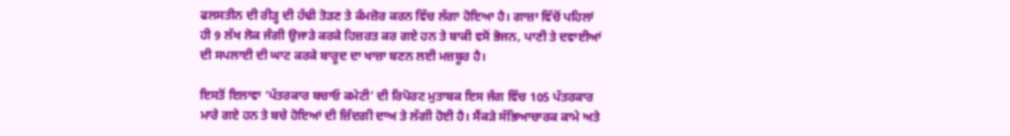ਫਲਸਤੀਨ ਦੀ ਰੀੜ੍ਹ ਦੀ ਹੱਢੀ ਤੋੜਣ ਤੇ ਕੰਮਜ਼ੋਰ ਕਰਨ ਵਿੱਚ ਲੱਗਾ ਹੋਇਆ ਹੈ। ਗਾਜ਼ਾ ਵਿੱਚੋਂ ਪਹਿਲਾਂ ਹੀ 9 ਲੱਖ ਲੋਕ ਜੰਗੀ ਉਜਾੜੇ ਕਰਕੇ ਹਿਜ਼ਰਤ ਕਰ ਗਏ ਹਨ ਤੇ ਬਾਕੀ ਵਸੋਂ ਭੋਜਨ, ਪਾਣੀ ਤੇ ਦਵਾਈਆਂ ਦੀ ਸਪਲਾਈ ਦੀ ਘਾਟ ਕਰਕੇ ਬਾਰੂਦ ਦਾ ਖਾਜ਼ਾ ਬਣਨ ਲਈ ਮਜ਼ਬੂਰ ਹੈ।

ਇਸਤੋਂ ਇਲਾਵਾ ‘ਪੱਤਰਕਾਰ ਬਚਾਓ ਕਮੇਟੀ’ ਦੀ ਰਿਪੋਰਟ ਮੁਤਾਬਕ ਇਸ ਜੰਗ ਵਿੱਚ 105 ਪੱਤਰਕਾਰ ਮਾਰੇ ਗਏ ਹਨ ਤੇ ਬਚੇ ਹੋਇਆਂ ਦੀ ਜ਼ਿੰਦਗੀ ਦਾਅ ਤੇ ਲੱਗੀ ਹੋਈ ਹੈ। ਸੈਂਕੜੇ ਸੱਭਿਆਚਾਰਕ ਕਾਮੇ ਅਤੇ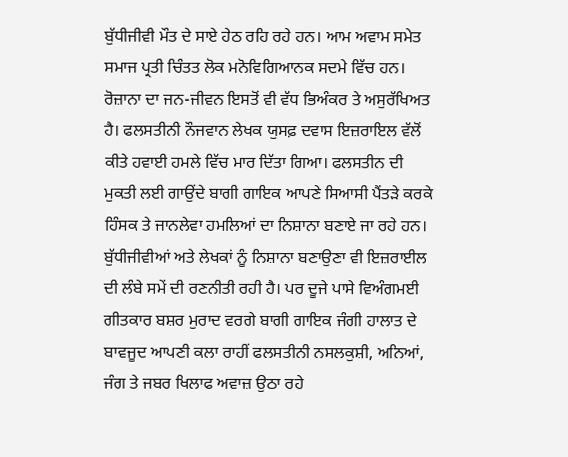ਬੁੱਧੀਜੀਵੀ ਮੌਤ ਦੇ ਸਾਏ ਹੇਠ ਰਹਿ ਰਹੇ ਹਨ। ਆਮ ਅਵਾਮ ਸਮੇਤ ਸਮਾਜ ਪ੍ਰਤੀ ਚਿੰਤਤ ਲੋਕ ਮਨੋਵਿਗਿਆਨਕ ਸਦਮੇ ਵਿੱਚ ਹਨ। ਰੋਜ਼ਾਨਾ ਦਾ ਜਨ-ਜੀਵਨ ਇਸਤੋਂ ਵੀ ਵੱਧ ਭਿਅੰਕਰ ਤੇ ਅਸੁਰੱਖਿਅਤ ਹੈ। ਫਲਸਤੀਨੀ ਨੌਜਵਾਨ ਲੇਖਕ ਯੁਸਫ਼ ਦਵਾਸ ਇਜ਼ਰਾਇਲ ਵੱਲੋਂ ਕੀਤੇ ਹਵਾਈ ਹਮਲੇ ਵਿੱਚ ਮਾਰ ਦਿੱਤਾ ਗਿਆ। ਫਲਸਤੀਨ ਦੀ ਮੁਕਤੀ ਲਈ ਗਾਉਂਦੇ ਬਾਗੀ ਗਾਇਕ ਆਪਣੇ ਸਿਆਸੀ ਪੈਂਤੜੇ ਕਰਕੇ ਹਿੰਸਕ ਤੇ ਜਾਨਲੇਵਾ ਹਮਲਿਆਂ ਦਾ ਨਿਸ਼ਾਨਾ ਬਣਾਏ ਜਾ ਰਹੇ ਹਨ। ਬੁੱਧੀਜੀਵੀਆਂ ਅਤੇ ਲੇਖਕਾਂ ਨੂੰ ਨਿਸ਼ਾਨਾ ਬਣਾਉਣਾ ਵੀ ਇਜ਼ਰਾਈਲ ਦੀ ਲੰਬੇ ਸਮੇਂ ਦੀ ਰਣਨੀਤੀ ਰਹੀ ਹੈ। ਪਰ ਦੂਜੇ ਪਾਸੇ ਵਿਅੰਗਮਈ ਗੀਤਕਾਰ ਬਸ਼ਰ ਮੁਰਾਦ ਵਰਗੇ ਬਾਗੀ ਗਾਇਕ ਜੰਗੀ ਹਾਲਾਤ ਦੇ ਬਾਵਜੂਦ ਆਪਣੀ ਕਲਾ ਰਾਹੀਂ ਫਲਸਤੀਨੀ ਨਸਲਕੁਸ਼ੀ, ਅਨਿਆਂ, ਜੰਗ ਤੇ ਜਬਰ ਖਿਲਾਫ ਅਵਾਜ਼ ਉਠਾ ਰਹੇ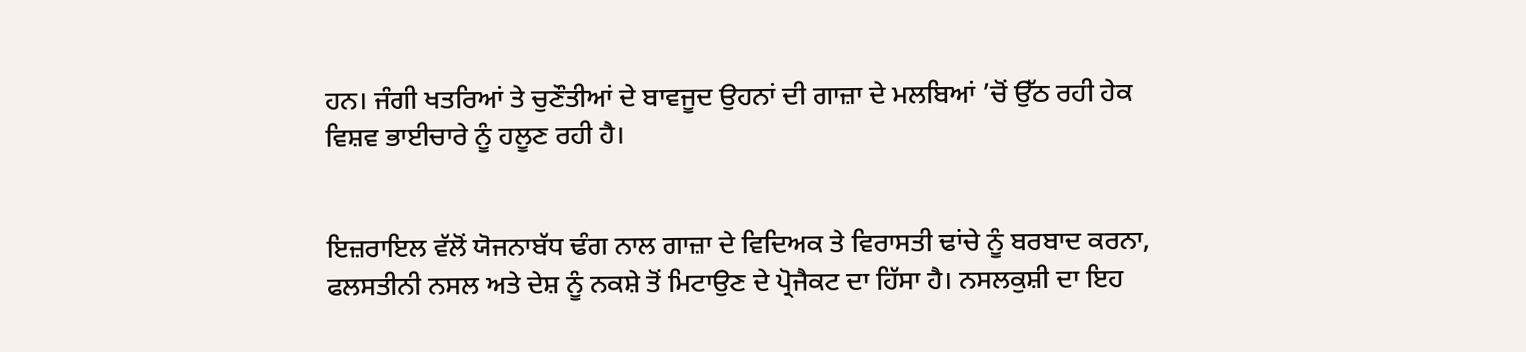ਹਨ। ਜੰਗੀ ਖਤਰਿਆਂ ਤੇ ਚੁਣੌਤੀਆਂ ਦੇ ਬਾਵਜੂਦ ਉਹਨਾਂ ਦੀ ਗਾਜ਼ਾ ਦੇ ਮਲਬਿਆਂ ’ਚੋਂ ਉੱਠ ਰਹੀ ਹੇਕ ਵਿਸ਼ਵ ਭਾਈਚਾਰੇ ਨੂੰ ਹਲੂਣ ਰਹੀ ਹੈ।


ਇਜ਼ਰਾਇਲ ਵੱਲੋਂ ਯੋਜਨਾਬੱਧ ਢੰਗ ਨਾਲ ਗਾਜ਼ਾ ਦੇ ਵਿਦਿਅਕ ਤੇ ਵਿਰਾਸਤੀ ਢਾਂਚੇ ਨੂੰ ਬਰਬਾਦ ਕਰਨਾ, ਫਲਸਤੀਨੀ ਨਸਲ ਅਤੇ ਦੇਸ਼ ਨੂੰ ਨਕਸ਼ੇ ਤੋਂ ਮਿਟਾਉਣ ਦੇ ਪ੍ਰੋਜੈਕਟ ਦਾ ਹਿੱਸਾ ਹੈ। ਨਸਲਕੁਸ਼ੀ ਦਾ ਇਹ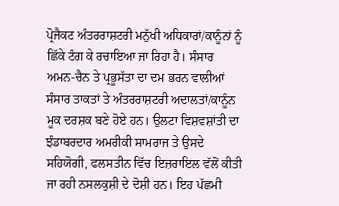ਪ੍ਰੋਜੈਕਟ ਅੰਤਰਰਾਸ਼ਟਰੀ ਮਨੁੱਖੀ ਅਧਿਕਾਰਾਂ/ਕਾਨੂੰਨਾਂ ਨੂੰ ਛਿੱਕੇ ਟੰਗ ਕੇ ਰਚਾਇਆ ਜਾ ਰਿਹਾ ਹੈ। ਸੰਸਾਰ ਅਮਨ-ਚੈਨ ਤੇ ਪ੍ਰਭੂਸੱਤਾ ਦਾ ਦਮ ਭਰਨ ਵਾਲੀਆਂ ਸੰਸਾਰ ਤਾਕਤਾਂ ਤੇ ਅੰਤਰਰਾਸ਼ਟਰੀ ਅਦਾਲਤਾਂ/ਕਾਨੂੰਨ ਮੂਕ ਦਰਸ਼ਕ ਬਣੇ ਹੋਏ ਹਨ। ਉਲਟਾ ਵਿਸ਼ਵਸ਼ਾਂਤੀ ਦਾ ਝੰਡਾਬਰਦਾਰ ਅਮਰੀਕੀ ਸਾਮਰਾਜ ਤੇ ਉਸਦੇ ਸਹਿਯੋਗੀ, ਫਲਸਤੀਨ ਵਿੱਚ ਇਜ਼ਰਾਇਲ ਵੱਲੋਂ ਕੀਤੀ ਜਾ ਰਹੀ ਨਸਲਕੁਸ਼ੀ ਦੇ ਦੋਸ਼ੀ ਹਨ। ਇਹ ਪੱਛਮੀ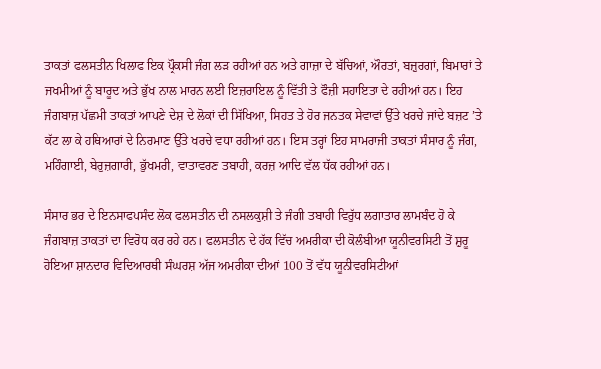ਤਾਕਤਾਂ ਫਲਸਤੀਨ ਖਿਲਾਫ ਇਕ ਪ੍ਰੌਕਸੀ ਜੰਗ ਲੜ ਰਹੀਆਂ ਹਨ ਅਤੇ ਗਾਜ਼ਾ ਦੇ ਬੱਚਿਆਂ, ਔਰਤਾਂ, ਬਜ਼ੁਰਗਾਂ, ਬਿਮਾਰਾਂ ਤੇ ਜਖਮੀਆਂ ਨੂੰ ਬਾਰੂਦ ਅਤੇ ਭੁੱਖ ਨਾਲ ਮਾਰਨ ਲਈ ਇਜ਼ਰਾਇਲ ਨੂੰ ਵਿੱਤੀ ਤੇ ਫੌਜ਼ੀ ਸਹਾਇਤਾ ਦੇ ਰਹੀਆਂ ਹਨ। ਇਹ ਜੰਗਬਾਜ਼ ਪੱਛਮੀ ਤਾਕਤਾਂ ਆਪਣੇ ਦੇਸ਼ ਦੇ ਲੋਕਾਂ ਦੀ ਸਿੱਖਿਆ, ਸਿਹਤ ਤੇ ਹੋਰ ਜਨਤਕ ਸੇਵਾਵਾਂ ਉੱਤੇ ਖਰਚੇ ਜਾਂਦੇ ਬਜ਼ਟ ’ਤੇ ਕੱਟ ਲਾ ਕੇ ਹਥਿਆਰਾਂ ਦੇ ਨਿਰਮਾਣ ਉੱਤੇ ਖਰਚੇ ਵਧਾ ਰਹੀਆਂ ਹਨ। ਇਸ ਤਰ੍ਹਾਂ ਇਹ ਸਾਮਰਾਜੀ ਤਾਕਤਾਂ ਸੰਸਾਰ ਨੂੰ ਜੰਗ, ਮਹਿੰਗਾਈ, ਬੇਰੁਜ਼ਗਾਰੀ, ਭੁੱਖਮਰੀ, ਵਾਤਾਵਰਣ ਤਬਾਹੀ, ਕਰਜ਼ ਆਦਿ ਵੱਲ ਧੱਕ ਰਹੀਆਂ ਹਨ।

ਸੰਸਾਰ ਭਰ ਦੇ ਇਨਸਾਫਪਸੰਦ ਲੋਕ ਫਲਸਤੀਨ ਦੀ ਨਸਲਕੁਸ਼ੀ ਤੇ ਜੰਗੀ ਤਬਾਹੀ ਵਿਰੁੱਧ ਲਗਾਤਾਰ ਲਾਮਬੰਦ ਹੋ ਕੇ ਜੰਗਬਾਜ਼ ਤਾਕਤਾਂ ਦਾ ਵਿਰੋਧ ਕਰ ਰਹੇ ਹਨ। ਫਲਸਤੀਨ ਦੇ ਹੱਕ ਵਿੱਚ ਅਮਰੀਕਾ ਦੀ ਕੋਲੰਬੀਆ ਯੂਨੀਵਰਸਿਟੀ ਤੋਂ ਸ਼ੁਰੂ ਹੋਇਆ ਸ਼ਾਨਦਾਰ ਵਿਦਿਆਰਥੀ ਸੰਘਰਸ਼ ਅੱਜ ਅਮਰੀਕਾ ਦੀਆਂ 100 ਤੋਂ ਵੱਧ ਯੂਨੀਵਰਸਿਟੀਆਂ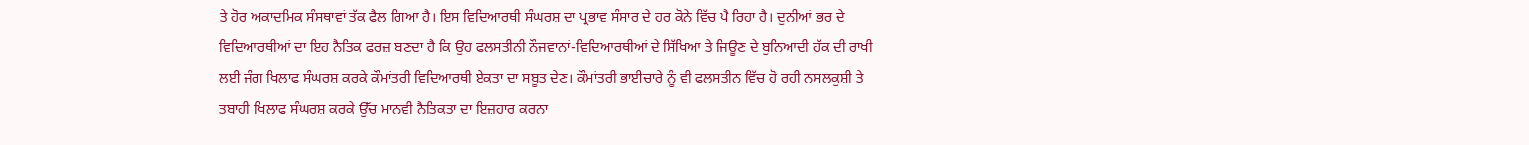ਤੇ ਹੋਰ ਅਕਾਦਮਿਕ ਸੰਸਥਾਵਾਂ ਤੱਕ ਫੈਲ ਗਿਆ ਹੈ। ਇਸ ਵਿਦਿਆਰਥੀ ਸੰਘਰਸ਼ ਦਾ ਪ੍ਰਭਾਵ ਸੰਸਾਰ ਦੇ ਹਰ ਕੋਨੇ ਵਿੱਚ ਪੈ ਰਿਹਾ ਹੈ। ਦੁਨੀਆਂ ਭਰ ਦੇ ਵਿਦਿਆਰਥੀਆਂ ਦਾ ਇਹ ਨੈਤਿਕ ਫਰਜ਼ ਬਣਦਾ ਹੈ ਕਿ ਉਹ ਫਲਸਤੀਨੀ ਨੌਜਵਾਨਾਂ-ਵਿਦਿਆਰਥੀਆਂ ਦੇ ਸਿੱਖਿਆ ਤੇ ਜਿਊਣ ਦੇ ਬੁਨਿਆਦੀ ਹੱਕ ਦੀ ਰਾਖੀ ਲਈ ਜੰਗ ਖਿਲਾਫ ਸੰਘਰਸ਼ ਕਰਕੇ ਕੌਮਾਂਤਰੀ ਵਿਦਿਆਰਥੀ ਏਕਤਾ ਦਾ ਸਬੂਤ ਦੇਣ। ਕੌਮਾਂਤਰੀ ਭਾਈਚਾਰੇ ਨੂੰ ਵੀ ਫਲਸਤੀਨ ਵਿੱਚ ਹੋ ਰਹੀ ਨਸਲਕੁਸ਼ੀ ਤੇ ਤਬਾਹੀ ਖਿਲਾਫ ਸੰਘਰਸ਼ ਕਰਕੇ ਉੱਚ ਮਾਨਵੀ ਨੈਤਿਕਤਾ ਦਾ ਇਜ਼ਹਾਰ ਕਰਨਾ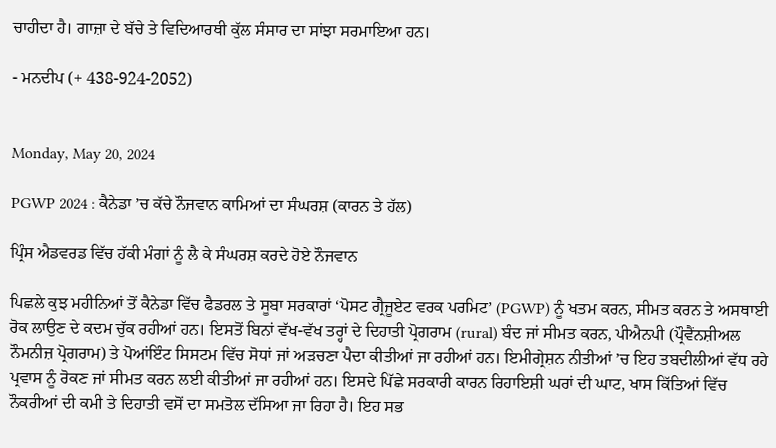ਚਾਹੀਦਾ ਹੈ। ਗਾਜ਼ਾ ਦੇ ਬੱਚੇ ਤੇ ਵਿਦਿਆਰਥੀ ਕੁੱਲ ਸੰਸਾਰ ਦਾ ਸਾਂਝਾ ਸਰਮਾਇਆ ਹਨ।

- ਮਨਦੀਪ (+ 438-924-2052)


Monday, May 20, 2024

PGWP 2024 : ਕੈਨੇਡਾ ’ਚ ਕੱਚੇ ਨੌਜਵਾਨ ਕਾਮਿਆਂ ਦਾ ਸੰਘਰਸ਼ (ਕਾਰਨ ਤੇ ਹੱਲ)

ਪ੍ਰਿੰਸ ਐਡਵਰਡ ਵਿੱਚ ਹੱਕੀ ਮੰਗਾਂ ਨੂੰ ਲੈ ਕੇ ਸੰਘਰਸ਼ ਕਰਦੇ ਹੋਏ ਨੌਜਵਾਨ

ਪਿਛਲੇ ਕੁਝ ਮਹੀਨਿਆਂ ਤੋਂ ਕੈਨੇਡਾ ਵਿੱਚ ਫੈਡਰਲ ਤੇ ਸੂਬਾ ਸਰਕਾਰਾਂ ‘ਪੋਸਟ ਗ੍ਰੈਜੂਏਟ ਵਰਕ ਪਰਮਿਟ’ (PGWP) ਨੂੰ ਖਤਮ ਕਰਨ, ਸੀਮਤ ਕਰਨ ਤੇ ਅਸਥਾਈ ਰੋਕ ਲਾਉਣ ਦੇ ਕਦਮ ਚੁੱਕ ਰਹੀਆਂ ਹਨ। ਇਸਤੋਂ ਬਿਨਾਂ ਵੱਖ-ਵੱਖ ਤਰ੍ਹਾਂ ਦੇ ਦਿਹਾਤੀ ਪ੍ਰੋਗਰਾਮ (rural) ਬੰਦ ਜਾਂ ਸੀਮਤ ਕਰਨ, ਪੀਐਨਪੀ (ਪ੍ਰੌਵੈਂਨਸ਼ੀਅਲ ਨੌਮਨੀਜ਼ ਪ੍ਰੋਗਰਾਮ) ਤੇ ਪੋਆਂਇੰਟ ਸਿਸਟਮ ਵਿੱਚ ਸੋਧਾਂ ਜਾਂ ਅੜਚਣਾ ਪੈਦਾ ਕੀਤੀਆਂ ਜਾ ਰਹੀਆਂ ਹਨ। ਇਮੀਗ੍ਰੇਸ਼ਨ ਨੀਤੀਆਂ ’ਚ ਇਹ ਤਬਦੀਲੀਆਂ ਵੱਧ ਰਹੇ ਪ੍ਰਵਾਸ ਨੂੰ ਰੋਕਣ ਜਾਂ ਸੀਮਤ ਕਰਨ ਲਈ ਕੀਤੀਆਂ ਜਾ ਰਹੀਆਂ ਹਨ। ਇਸਦੇ ਪਿੱਛੇ ਸਰਕਾਰੀ ਕਾਰਨ ਰਿਹਾਇਸ਼ੀ ਘਰਾਂ ਦੀ ਘਾਟ, ਖਾਸ ਕਿੱਤਿਆਂ ਵਿੱਚ ਨੌਕਰੀਆਂ ਦੀ ਕਮੀ ਤੇ ਦਿਹਾਤੀ ਵਸੋਂ ਦਾ ਸਮਤੋਲ ਦੱਸਿਆ ਜਾ ਰਿਹਾ ਹੈ। ਇਹ ਸਭ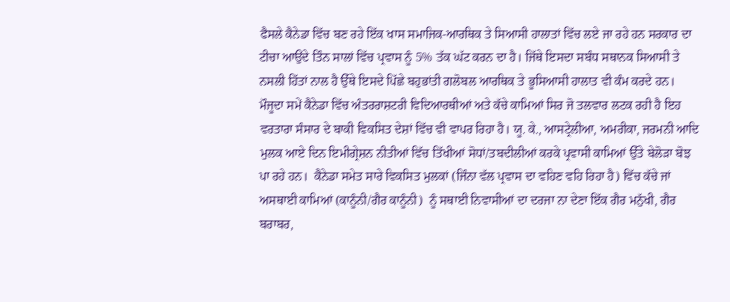ਫੈਸਲੇ ਕੈਨੇਡਾ ਵਿੱਚ ਬਣ ਰਹੇ ਇੱਕ ਖਾਸ ਸਮਾਜਿਕ-ਆਰਥਿਕ ਤੇ ਸਿਆਸੀ ਹਾਲਾਤਾਂ ਵਿੱਚ ਲਏ ਜਾ ਰਹੇ ਹਨ ਸਰਕਾਰ ਦਾ ਟੀਚਾ ਆਉਂਦੇ ਤਿੰਨ ਸਾਲਾਂ ਵਿੱਚ ਪ੍ਰਵਾਸ ਨੂੰ 5% ਤੱਕ ਘੱਟ ਕਰਨ ਦਾ ਹੈ। ਜਿੱਥੇ ਇਸਦਾ ਸਬੰਧ ਸਥਾਨਕ ਸਿਆਸੀ ਤੇ ਨਸਲੀ ਹਿੱਤਾਂ ਨਾਲ ਹੈ ਉੱਥੇ ਇਸਦੇ ਪਿੱਛੇ ਬਹੁਭਾਂਤੀ ਗਲੋਬਲ ਆਰਥਿਕ ਤੇ ਭੂਸਿਆਸੀ ਹਾਲਾਤ ਵੀ ਕੰਮ ਕਰਦੇ ਹਨ। ਮੌਜੂਦਾ ਸਮੇਂ ਕੈਨੇਡਾ ਵਿੱਚ ਅੰਤਰਰਾਸ਼ਟਰੀ ਵਿਦਿਆਰਥੀਆਂ ਅਤੇ ਕੱਚੇ ਕਾਮਿਆਂ ਸਿਰ ਜੋ ਤਲਵਾਰ ਲਟਕ ਰਹੀ ਹੈ ਇਹ ਵਰਤਾਰਾ ਸੰਸਾਰ ਦੇ ਬਾਕੀ ਵਿਕਸਿਤ ਦੇਸ਼ਾਂ ਵਿੱਚ ਵੀ ਵਾਪਰ ਰਿਹਾ ਹੈ। ਯੂ. ਕੇ., ਆਸਟ੍ਰੇਲੀਆ, ਅਮਰੀਕਾ, ਜਰਮਨੀ ਆਦਿ ਮੁਲਕ ਆਏ ਦਿਨ ਇਮੀਗ੍ਰੇਸ਼ਨ ਨੀਤੀਆਂ ਵਿੱਚ ਤਿੱਖੀਆਂ ਸੋਧਾਂ/ਤਬਦੀਲੀਆਂ ਕਰਕੇ ਪ੍ਰਵਾਸੀ ਕਾਮਿਆਂ ਉੱਤੇ ਬੇਲੋੜਾ ਬੋਝ ਪਾ ਰਹੇ ਹਨ।  ਕੈਨੇਡਾ ਸਮੇਤ ਸਾਰੇ ਵਿਕਸਿਤ ਮੁਲਕਾਂ (ਜਿੰਨਾ ਵੱਲ ਪ੍ਰਵਾਸ ਦਾ ਵਹਿਣ ਵਹਿ ਰਿਹਾ ਹੈ) ਵਿੱਚ ਕੱਚੇ ਜਾਂ ਅਸਥਾਈ ਕਾਮਿਆਂ (ਕਾਨੂੰਨੀ/ਗੈਰ ਕਾਨੂੰਨੀ)  ਨੂੰ ਸਥਾਈ ਨਿਵਾਸੀਆਂ ਦਾ ਦਰਜਾ ਨਾ ਦੇਣਾ ਇੱਕ ਗੈਰ ਮਨੁੱਖੀ, ਗੈਰ ਬਰਾਬਰ,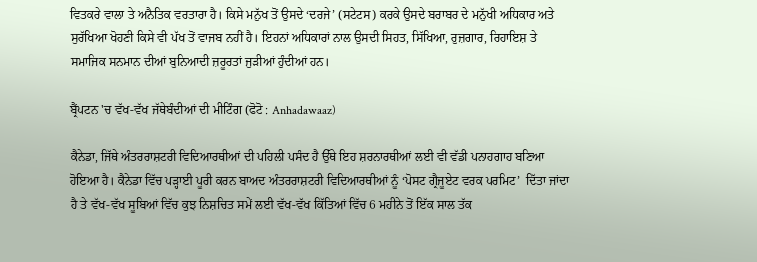ਵਿਤਕਰੇ ਵਾਲਾ ਤੇ ਅਨੈਤਿਕ ਵਰਤਾਰਾ ਹੈ। ਕਿਸੇ ਮਨੁੱਖ ਤੋਂ ਉਸਦੇ ‘ਦਰਜੇ’ (ਸਟੇਟਸ) ਕਰਕੇ ਉਸਦੇ ਬਰਾਬਰ ਦੇ ਮਨੁੱਖੀ ਅਧਿਕਾਰ ਅਤੇ ਸੁਰੱਖਿਆ ਖੋਹਣੀ ਕਿਸੇ ਵੀ ਪੱਖ ਤੋਂ ਵਾਜਬ ਨਹੀਂ ਹੈ। ਇਹਨਾਂ ਅਧਿਕਾਰਾਂ ਨਾਲ ਉਸਦੀ ਸਿਹਤ, ਸਿੱਖਿਆ, ਰੁਜ਼ਗਾਰ, ਰਿਹਾਇਸ਼ ਤੇ ਸਮਾਜਿਕ ਸਨਮਾਨ ਦੀਆਂ ਬੁਨਿਆਦੀ ਜ਼ਰੂਰਤਾਂ ਜੁੜੀਆਂ ਹੁੰਦੀਆਂ ਹਨ।

ਬ੍ਰੈਂਪਟਨ 'ਚ ਵੱਖ-ਵੱਖ ਜੱਥੇਬੰਦੀਆਂ ਦੀ ਮੀਟਿੰਗ (ਫੋਟੋ : Anhadawaaz)

ਕੈਨੇਡਾ, ਜਿੱਥੇ ਅੰਤਰਰਾਸ਼ਟਰੀ ਵਿਦਿਆਰਥੀਆਂ ਦੀ ਪਹਿਲੀ ਪਸੰਦ ਹੈ ਉੱਥੇ ਇਹ ਸ਼ਰਨਾਰਥੀਆਂ ਲਈ ਵੀ ਵੱਡੀ ਪਨਾਹਗਾਹ ਬਣਿਆ ਹੋਇਆ ਹੈ। ਕੈਨੇਡਾ ਵਿੱਚ ਪੜ੍ਹਾਈ ਪੂਰੀ ਕਰਨ ਬਾਅਦ ਅੰਤਰਰਾਸ਼ਟਰੀ ਵਿਦਿਆਰਥੀਆਂ ਨੂੰ ‘ਪੋਸਟ ਗ੍ਰੈਜੂਏਟ ਵਰਕ ਪਰਮਿਟ’  ਦਿੱਤਾ ਜਾਂਦਾ ਹੈ ਤੇ ਵੱਖ-ਵੱਖ ਸੂਬਿਆਂ ਵਿੱਚ ਕੁਝ ਨਿਸ਼ਚਿਤ ਸਮੇਂ ਲਈ ਵੱਖ-ਵੱਖ ਕਿੱਤਿਆਂ ਵਿੱਚ 6 ਮਹੀਨੇ ਤੋਂ ਇੱਕ ਸਾਲ ਤੱਕ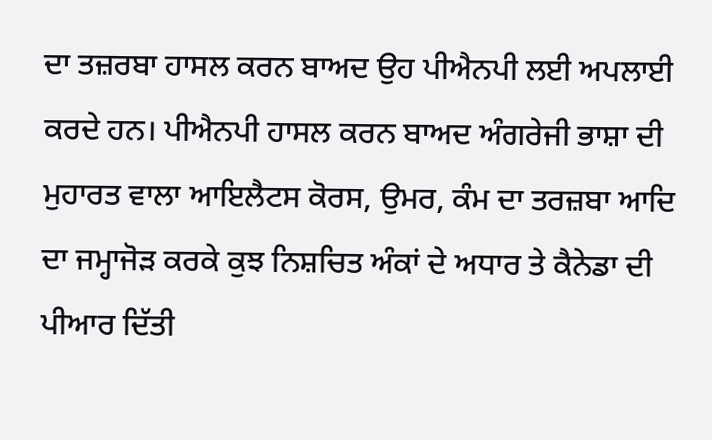ਦਾ ਤਜ਼ਰਬਾ ਹਾਸਲ ਕਰਨ ਬਾਅਦ ਉਹ ਪੀਐਨਪੀ ਲਈ ਅਪਲਾਈ ਕਰਦੇ ਹਨ। ਪੀਐਨਪੀ ਹਾਸਲ ਕਰਨ ਬਾਅਦ ਅੰਗਰੇਜੀ ਭਾਸ਼ਾ ਦੀ ਮੁਹਾਰਤ ਵਾਲਾ ਆਇਲੈਟਸ ਕੋਰਸ, ਉਮਰ, ਕੰਮ ਦਾ ਤਰਜ਼ਬਾ ਆਦਿ ਦਾ ਜਮ੍ਹਾਜੋੜ ਕਰਕੇ ਕੁਝ ਨਿਸ਼ਚਿਤ ਅੰਕਾਂ ਦੇ ਅਧਾਰ ਤੇ ਕੈਨੇਡਾ ਦੀ ਪੀਆਰ ਦਿੱਤੀ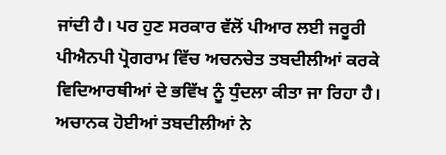ਜਾਂਦੀ ਹੈ। ਪਰ ਹੁਣ ਸਰਕਾਰ ਵੱਲੋਂ ਪੀਆਰ ਲਈ ਜਰੂਰੀ ਪੀਐਨਪੀ ਪ੍ਰੋਗਰਾਮ ਵਿੱਚ ਅਚਨਚੇਤ ਤਬਦੀਲੀਆਂ ਕਰਕੇ ਵਿਦਿਆਰਥੀਆਂ ਦੇ ਭਵਿੱਖ ਨੂੰ ਧੁੰਦਲਾ ਕੀਤਾ ਜਾ ਰਿਹਾ ਹੈ। ਅਚਾਨਕ ਹੋਈਆਂ ਤਬਦੀਲੀਆਂ ਨੇ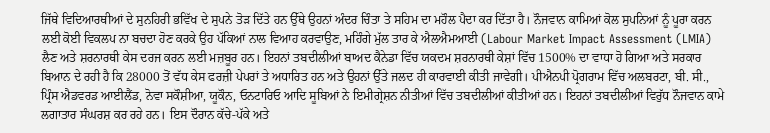ਜਿੱਥੇ ਵਿਦਿਆਰਥੀਆਂ ਦੇ ਸੁਨਹਿਰੀ ਭਵਿੱਖ ਦੇ ਸੁਪਨੇ ਤੋੜ ਦਿੱਤੇ ਹਨ ਉੱਥੇ ਉਹਨਾਂ ਅੰਦਰ ਚਿੰਤਾ ਤੇ ਸਹਿਮ ਦਾ ਮਹੌਲ ਪੈਦਾ ਕਰ ਦਿੱਤਾ ਹੈ। ਨੌਜਵਾਨ ਕਾਮਿਆਂ ਕੋਲ ਸੁਪਨਿਆਂ ਨੂੰ ਪੂਰਾ ਕਰਨ ਲਈ ਕੋਈ ਵਿਕਲਪ ਨਾ ਬਚਦਾ ਹੋਣ ਕਰਕੇ ਉਹ ਪੱਕਿਆਂ ਨਾਲ ਵਿਆਹ ਕਰਵਾਉਣ, ਮਹਿੰਗੇ ਮੁੱਲ ਤਾਰ ਕੇ ਐਲਐਮਆਈ (Labour Market Impact Assessment (LMIA)  ਲੈਣ ਅਤੇ ਸ਼ਰਨਾਰਥੀ ਕੇਸ ਦਰਜ ਕਰਨ ਲਈ ਮਜ਼ਬੂਰ ਹਨ। ਇਹਨਾਂ ਤਬਦੀਲੀਆਂ ਬਾਅਦ ਕੈਨੇਡਾ ਵਿੱਚ ਯਕਦਮ ਸ਼ਰਨਾਰਥੀ ਕੇਸ਼ਾਂ ਵਿੱਚ 1500% ਦਾ ਵਾਧਾ ਹੋ ਗਿਆ ਅਤੇ ਸਰਕਾਰ ਬਿਆਨ ਦੇ ਰਹੀ ਹੈ ਕਿ 28000 ਤੋਂ ਵੱਧ ਕੇਸ ਫਰਜ਼ੀ ਪੇਪਰਾਂ ਤੇ ਅਧਾਰਿਤ ਹਨ ਅਤੇ ਉਹਨਾਂ ਉੱਤੇ ਜਲਦ ਹੀ ਕਾਰਵਾਈ ਕੀਤੀ ਜਾਵੇਗੀ। ਪੀਐਨਪੀ ਪ੍ਰੋਗਰਾਮ ਵਿੱਚ ਅਲਬਰਟਾ, ਬੀ. ਸੀ., ਪ੍ਰਿੰਸ ਐਡਵਰਡ ਆਈਲੈਂਡ, ਨੋਵਾ ਸਕੌਸ਼ੀਆ, ਯੂਕੌਨ, ਓਨਟਾਰਿਓ ਆਦਿ ਸੂਬਿਆਂ ਨੇ ਇਮੀਗ੍ਰੇਸ਼ਨ ਨੀਤੀਆਂ ਵਿੱਚ ਤਬਦੀਲੀਆਂ ਕੀਤੀਆਂ ਹਨ। ਇਹਨਾਂ ਤਬਦੀਲੀਆਂ ਵਿਰੁੱਧ ਨੌਜਵਾਨ ਕਾਮੇ ਲਗਾਤਾਰ ਸੰਘਰਸ਼ ਕਰ ਰਹੇ ਹਨ। ਇਸ ਦੌਰਾਨ ਕੱਚੇ-ਪੱਕੇ ਅਤੇ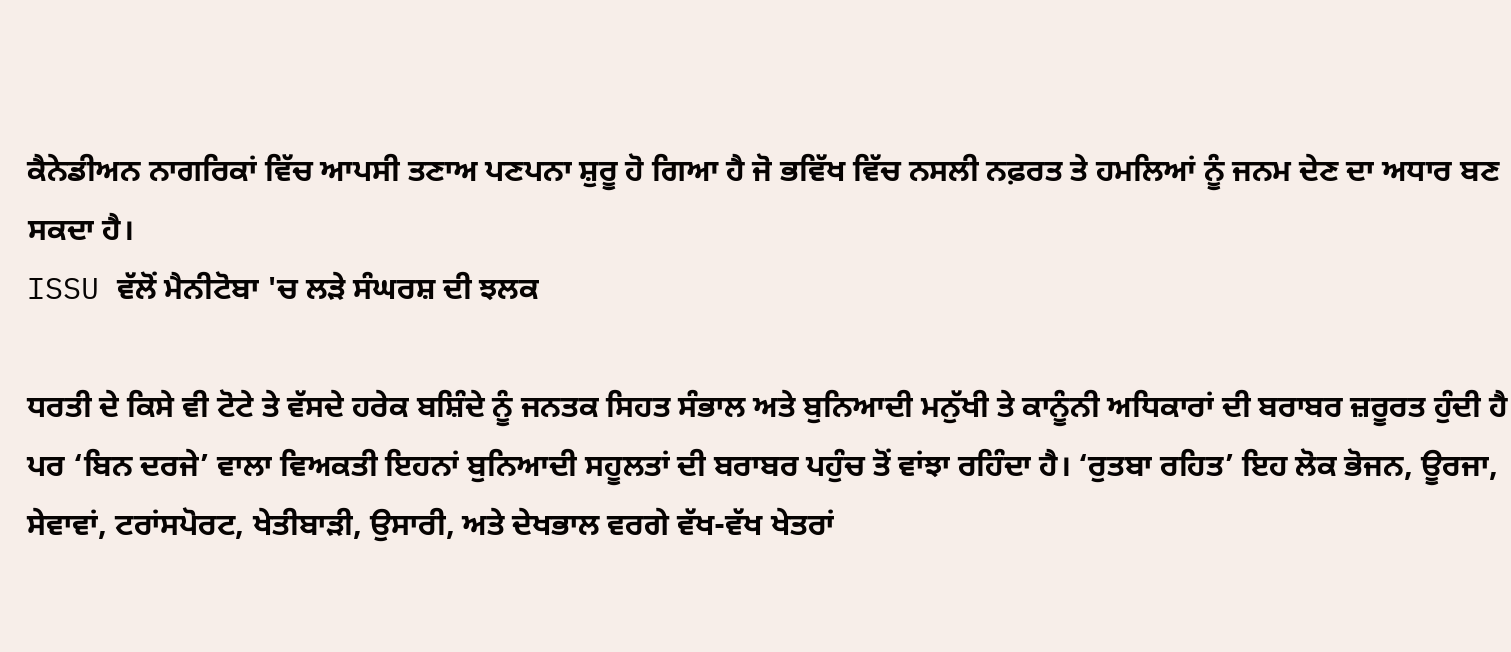ਕੈਨੇਡੀਅਨ ਨਾਗਰਿਕਾਂ ਵਿੱਚ ਆਪਸੀ ਤਣਾਅ ਪਣਪਨਾ ਸ਼ੁਰੂ ਹੋ ਗਿਆ ਹੈ ਜੋ ਭਵਿੱਖ ਵਿੱਚ ਨਸਲੀ ਨਫ਼ਰਤ ਤੇ ਹਮਲਿਆਂ ਨੂੰ ਜਨਮ ਦੇਣ ਦਾ ਅਧਾਰ ਬਣ ਸਕਦਾ ਹੈ।
ISSU ਵੱਲੋਂ ਮੈਨੀਟੋਬਾ 'ਚ ਲੜੇ ਸੰਘਰਸ਼ ਦੀ ਝਲਕ

ਧਰਤੀ ਦੇ ਕਿਸੇ ਵੀ ਟੋਟੇ ਤੇ ਵੱਸਦੇ ਹਰੇਕ ਬਸ਼ਿੰਦੇ ਨੂੰ ਜਨਤਕ ਸਿਹਤ ਸੰਭਾਲ ਅਤੇ ਬੁਨਿਆਦੀ ਮਨੁੱਖੀ ਤੇ ਕਾਨੂੰਨੀ ਅਧਿਕਾਰਾਂ ਦੀ ਬਰਾਬਰ ਜ਼ਰੂਰਤ ਹੁੰਦੀ ਹੈ ਪਰ ‘ਬਿਨ ਦਰਜੇ’ ਵਾਲਾ ਵਿਅਕਤੀ ਇਹਨਾਂ ਬੁਨਿਆਦੀ ਸਹੂਲਤਾਂ ਦੀ ਬਰਾਬਰ ਪਹੁੰਚ ਤੋਂ ਵਾਂਝਾ ਰਹਿੰਦਾ ਹੈ। ‘ਰੁਤਬਾ ਰਹਿਤ’ ਇਹ ਲੋਕ ਭੋਜਨ, ਊਰਜਾ, ਸੇਵਾਵਾਂ, ਟਰਾਂਸਪੋਰਟ, ਖੇਤੀਬਾੜੀ, ਉਸਾਰੀ, ਅਤੇ ਦੇਖਭਾਲ ਵਰਗੇ ਵੱਖ-ਵੱਖ ਖੇਤਰਾਂ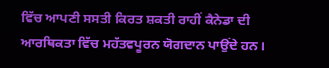ਵਿੱਚ ਆਪਣੀ ਸਸਤੀ ਕਿਰਤ ਸ਼ਕਤੀ ਰਾਹੀਂ ਕੈਨੇਡਾ ਦੀ ਆਰਥਿਕਤਾ ਵਿੱਚ ਮਹੱਤਵਪੂਰਨ ਯੋਗਦਾਨ ਪਾਉਂਦੇ ਹਨ।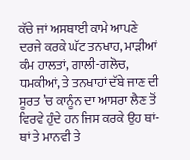ਕੱਚੇ ਜਾਂ ਅਸਥਾਈ ਕਾਮੇ ਆਪਣੇ ਦਰਜੇ ਕਰਕੇ ਘੱਟ ਤਨਖਾਹ, ਮਾੜੀਆਂ ਕੰਮ ਹਾਲਤਾਂ, ਗਾਲੀ-ਗਲੋਚ, ਧਮਕੀਆਂ, ਤੇ ਤਨਖਾਹਾਂ ਦੱਬੇ ਜਾਣ ਦੀ ਸੂਰਤ ’ਚ ਕਾਨੂੰਨ ਦਾ ਆਸਰਾ ਲੈਣ ਤੋਂ ਵਿਰਵੇ ਹੁੰਦੇ ਹਨ ਜਿਸ ਕਰਕੇ ਉਹ ਥਾਂ-ਥਾਂ ਤੇ ਮਾਨਵੀ ਤੇ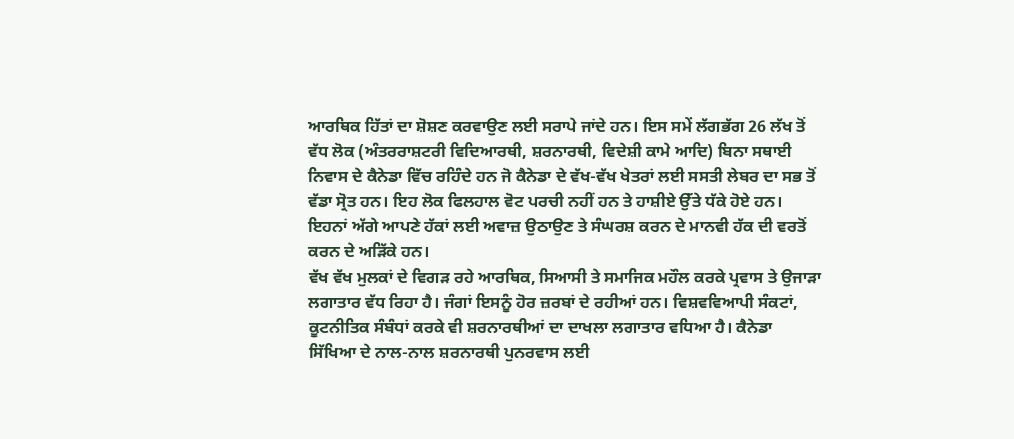ਆਰਥਿਕ ਹਿੱਤਾਂ ਦਾ ਸ਼ੋਸ਼ਣ ਕਰਵਾਉਣ ਲਈ ਸਰਾਪੇ ਜਾਂਦੇ ਹਨ। ਇਸ ਸਮੇਂ ਲੱਗਭੱਗ 26 ਲੱਖ ਤੋਂ ਵੱਧ ਲੋਕ (ਅੰਤਰਰਾਸ਼ਟਰੀ ਵਿਦਿਆਰਥੀ, ਸ਼ਰਨਾਰਥੀ, ਵਿਦੇਸ਼ੀ ਕਾਮੇ ਆਦਿ) ਬਿਨਾ ਸਥਾਈ ਨਿਵਾਸ ਦੇ ਕੈਨੇਡਾ ਵਿੱਚ ਰਹਿੰਦੇ ਹਨ ਜੋ ਕੈਨੇਡਾ ਦੇ ਵੱਖ-ਵੱਖ ਖੇਤਰਾਂ ਲਈ ਸਸਤੀ ਲੇਬਰ ਦਾ ਸਭ ਤੋਂ ਵੱਡਾ ਸ੍ਰੋਤ ਹਨ। ਇਹ ਲੋਕ ਫਿਲਹਾਲ ਵੋਟ ਪਰਚੀ ਨਹੀਂ ਹਨ ਤੇ ਹਾਸ਼ੀਏ ਉੱਤੇ ਧੱਕੇ ਹੋਏ ਹਨ। ਇਹਨਾਂ ਅੱਗੇ ਆਪਣੇ ਹੱਕਾਂ ਲਈ ਅਵਾਜ਼ ਉਠਾਉਣ ਤੇ ਸੰਘਰਸ਼ ਕਰਨ ਦੇ ਮਾਨਵੀ ਹੱਕ ਦੀ ਵਰਤੋਂ ਕਰਨ ਦੇ ਅੜਿੱਕੇ ਹਨ।
ਵੱਖ ਵੱਖ ਮੁਲਕਾਂ ਦੇ ਵਿਗੜ ਰਹੇ ਆਰਥਿਕ, ਸਿਆਸੀ ਤੇ ਸਮਾਜਿਕ ਮਹੌਲ ਕਰਕੇ ਪ੍ਰਵਾਸ ਤੇ ਉਜਾੜਾ ਲਗਾਤਾਰ ਵੱਧ ਰਿਹਾ ਹੈ। ਜੰਗਾਂ ਇਸਨੂੰ ਹੋਰ ਜ਼ਰਬਾਂ ਦੇ ਰਹੀਆਂ ਹਨ। ਵਿਸ਼ਵਵਿਆਪੀ ਸੰਕਟਾਂ, ਕੂਟਨੀਤਿਕ ਸੰਬੰਧਾਂ ਕਰਕੇ ਵੀ ਸ਼ਰਨਾਰਥੀਆਂ ਦਾ ਦਾਖਲਾ ਲਗਾਤਾਰ ਵਧਿਆ ਹੈ। ਕੈਨੇਡਾ ਸਿੱਖਿਆ ਦੇ ਨਾਲ-ਨਾਲ ਸ਼ਰਨਾਰਥੀ ਪੁਨਰਵਾਸ ਲਈ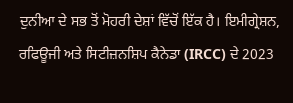ਦੁਨੀਆ ਦੇ ਸਭ ਤੋਂ ਮੋਹਰੀ ਦੇਸ਼ਾਂ ਵਿੱਚੋਂ ਇੱਕ ਹੈ। ਇਮੀਗ੍ਰੇਸ਼ਨ, ਰਫਿਊਜੀ ਅਤੇ ਸਿਟੀਜ਼ਨਸ਼ਿਪ ਕੈਨੇਡਾ (IRCC) ਦੇ 2023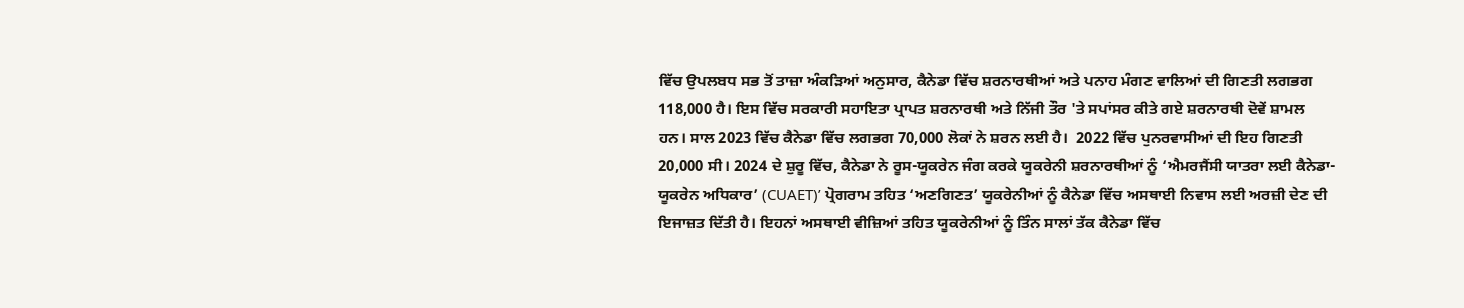ਵਿੱਚ ਉਪਲਬਧ ਸਭ ਤੋਂ ਤਾਜ਼ਾ ਅੰਕੜਿਆਂ ਅਨੁਸਾਰ, ਕੈਨੇਡਾ ਵਿੱਚ ਸ਼ਰਨਾਰਥੀਆਂ ਅਤੇ ਪਨਾਹ ਮੰਗਣ ਵਾਲਿਆਂ ਦੀ ਗਿਣਤੀ ਲਗਭਗ 118,000 ਹੈ। ਇਸ ਵਿੱਚ ਸਰਕਾਰੀ ਸਹਾਇਤਾ ਪ੍ਰਾਪਤ ਸ਼ਰਨਾਰਥੀ ਅਤੇ ਨਿੱਜੀ ਤੌਰ 'ਤੇ ਸਪਾਂਸਰ ਕੀਤੇ ਗਏ ਸ਼ਰਨਾਰਥੀ ਦੋਵੇਂ ਸ਼ਾਮਲ ਹਨ। ਸਾਲ 2023 ਵਿੱਚ ਕੈਨੇਡਾ ਵਿੱਚ ਲਗਭਗ 70,000 ਲੋਕਾਂ ਨੇ ਸ਼ਰਨ ਲਈ ਹੈ।  2022 ਵਿੱਚ ਪੁਨਰਵਾਸੀਆਂ ਦੀ ਇਹ ਗਿਣਤੀ 20,000 ਸੀ। 2024 ਦੇ ਸ਼ੁਰੂ ਵਿੱਚ, ਕੈਨੇਡਾ ਨੇ ਰੂਸ-ਯੂਕਰੇਨ ਜੰਗ ਕਰਕੇ ਯੂਕਰੇਨੀ ਸ਼ਰਨਾਰਥੀਆਂ ਨੂੰ ‘ਐਮਰਜੈਂਸੀ ਯਾਤਰਾ ਲਈ ਕੈਨੇਡਾ-ਯੂਕਰੇਨ ਅਧਿਕਾਰ’ (CUAET)’ ਪ੍ਰੋਗਰਾਮ ਤਹਿਤ ‘ਅਣਗਿਣਤ’ ਯੂਕਰੇਨੀਆਂ ਨੂੰ ਕੈਨੇਡਾ ਵਿੱਚ ਅਸਥਾਈ ਨਿਵਾਸ ਲਈ ਅਰਜ਼ੀ ਦੇਣ ਦੀ ਇਜਾਜ਼ਤ ਦਿੱਤੀ ਹੈ। ਇਹਨਾਂ ਅਸਥਾਈ ਵੀਜ਼ਿਆਂ ਤਹਿਤ ਯੂਕਰੇਨੀਆਂ ਨੂੰ ਤਿੰਨ ਸਾਲਾਂ ਤੱਕ ਕੈਨੇਡਾ ਵਿੱਚ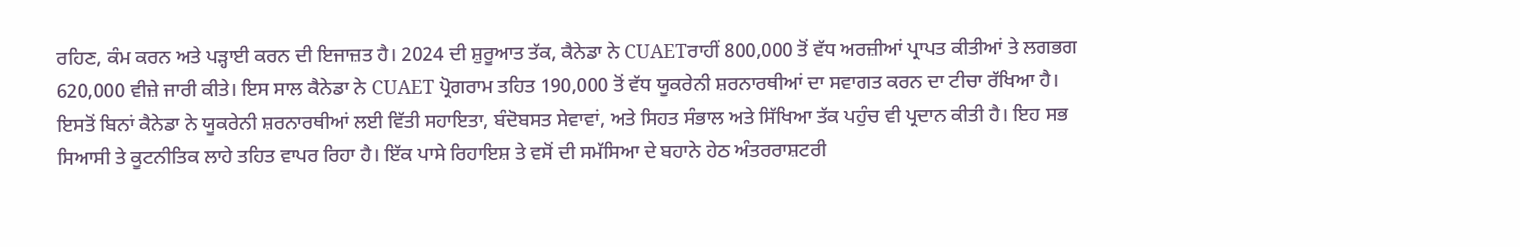ਰਹਿਣ, ਕੰਮ ਕਰਨ ਅਤੇ ਪੜ੍ਹਾਈ ਕਰਨ ਦੀ ਇਜਾਜ਼ਤ ਹੈ। 2024 ਦੀ ਸ਼ੁਰੂਆਤ ਤੱਕ, ਕੈਨੇਡਾ ਨੇ CUAETਰਾਹੀਂ 800,000 ਤੋਂ ਵੱਧ ਅਰਜ਼ੀਆਂ ਪ੍ਰਾਪਤ ਕੀਤੀਆਂ ਤੇ ਲਗਭਗ 620,000 ਵੀਜ਼ੇ ਜਾਰੀ ਕੀਤੇ। ਇਸ ਸਾਲ ਕੈਨੇਡਾ ਨੇ CUAET ਪ੍ਰੋਗਰਾਮ ਤਹਿਤ 190,000 ਤੋਂ ਵੱਧ ਯੂਕਰੇਨੀ ਸ਼ਰਨਾਰਥੀਆਂ ਦਾ ਸਵਾਗਤ ਕਰਨ ਦਾ ਟੀਚਾ ਰੱਖਿਆ ਹੈ। ਇਸਤੋਂ ਬਿਨਾਂ ਕੈਨੇਡਾ ਨੇ ਯੂਕਰੇਨੀ ਸ਼ਰਨਾਰਥੀਆਂ ਲਈ ਵਿੱਤੀ ਸਹਾਇਤਾ, ਬੰਦੋਬਸਤ ਸੇਵਾਵਾਂ, ਅਤੇ ਸਿਹਤ ਸੰਭਾਲ ਅਤੇ ਸਿੱਖਿਆ ਤੱਕ ਪਹੁੰਚ ਵੀ ਪ੍ਰਦਾਨ ਕੀਤੀ ਹੈ। ਇਹ ਸਭ ਸਿਆਸੀ ਤੇ ਕੂਟਨੀਤਿਕ ਲਾਹੇ ਤਹਿਤ ਵਾਪਰ ਰਿਹਾ ਹੈ। ਇੱਕ ਪਾਸੇ ਰਿਹਾਇਸ਼ ਤੇ ਵਸੋਂ ਦੀ ਸਮੱਸਿਆ ਦੇ ਬਹਾਨੇ ਹੇਠ ਅੰਤਰਰਾਸ਼ਟਰੀ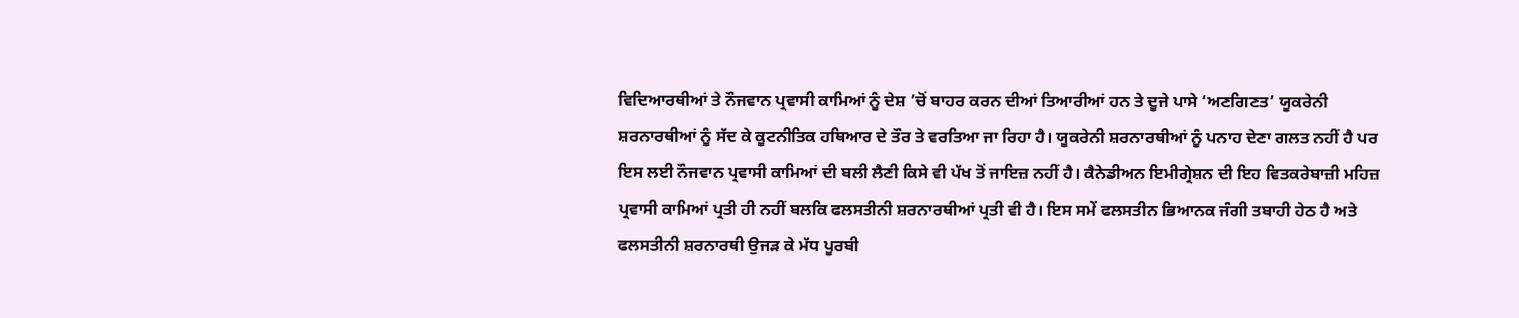ਵਿਦਿਆਰਥੀਆਂ ਤੇ ਨੌਜਵਾਨ ਪ੍ਰਵਾਸੀ ਕਾਮਿਆਂ ਨੂੰ ਦੇਸ਼ ’ਚੋਂ ਬਾਹਰ ਕਰਨ ਦੀਆਂ ਤਿਆਰੀਆਂ ਹਨ ਤੇ ਦੂਜੇ ਪਾਸੇ ‘ਅਣਗਿਣਤ’ ਯੂਕਰੇਨੀ ਸ਼ਰਨਾਰਥੀਆਂ ਨੂੰ ਸੱਦ ਕੇ ਕੂਟਨੀਤਿਕ ਹਥਿਆਰ ਦੇ ਤੌਰ ਤੇ ਵਰਤਿਆ ਜਾ ਰਿਹਾ ਹੈ। ਯੂਕਰੇਨੀ ਸ਼ਰਨਾਰਥੀਆਂ ਨੂੰ ਪਨਾਹ ਦੇਣਾ ਗਲਤ ਨਹੀਂ ਹੈ ਪਰ ਇਸ ਲਈ ਨੌਜਵਾਨ ਪ੍ਰਵਾਸੀ ਕਾਮਿਆਂ ਦੀ ਬਲੀ ਲੈਣੀ ਕਿਸੇ ਵੀ ਪੱਖ ਤੋਂ ਜਾਇਜ਼ ਨਹੀਂ ਹੈ। ਕੈਨੇਡੀਅਨ ਇਮੀਗ੍ਰੇਸ਼ਨ ਦੀ ਇਹ ਵਿਤਕਰੇਬਾਜ਼ੀ ਮਹਿਜ਼ ਪ੍ਰਵਾਸੀ ਕਾਮਿਆਂ ਪ੍ਰਤੀ ਹੀ ਨਹੀਂ ਬਲਕਿ ਫਲਸਤੀਨੀ ਸ਼ਰਨਾਰਥੀਆਂ ਪ੍ਰਤੀ ਵੀ ਹੈ। ਇਸ ਸਮੇਂ ਫਲਸਤੀਨ ਭਿਆਨਕ ਜੰਗੀ ਤਬਾਹੀ ਹੇਠ ਹੈ ਅਤੇ ਫਲਸਤੀਨੀ ਸ਼ਰਨਾਰਥੀ ਉਜੜ ਕੇ ਮੱਧ ਪੂਰਬੀ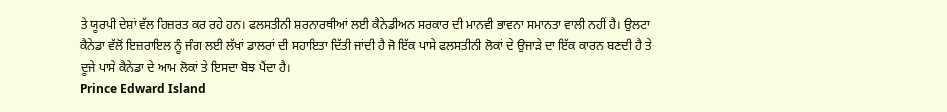ਤੇ ਯੂਰਪੀ ਦੇਸ਼ਾਂ ਵੱਲ ਹਿਜ਼ਰਤ ਕਰ ਰਹੇ ਹਨ। ਫਲਸਤੀਨੀ ਸ਼ਰਨਾਰਥੀਆਂ ਲਈ ਕੈਨੇਡੀਅਨ ਸਰਕਾਰ ਦੀ ਮਾਨਵੀ ਭਾਵਨਾ ਸਮਾਨਤਾ ਵਾਲੀ ਨਹੀਂ ਹੈ। ਉਲਟਾ ਕੈਨੇਡਾ ਵੱਲੋਂ ਇਜ਼ਰਾਇਲ ਨੂੰ ਜੰਗ ਲਈ ਲੱਖਾਂ ਡਾਲਰਾਂ ਦੀ ਸਹਾਇਤਾ ਦਿੱਤੀ ਜਾਂਦੀ ਹੈ ਜੋ ਇੱਕ ਪਾਸੇ ਫਲਸਤੀਨੀ ਲੋਕਾਂ ਦੇ ਉਜਾੜੇ ਦਾ ਇੱਕ ਕਾਰਨ ਬਣਦੀ ਹੈ ਤੇ ਦੂਜੇ ਪਾਸੇ ਕੈਨੇਡਾ ਦੇ ਆਮ ਲੋਕਾਂ ਤੇ ਇਸਦਾ ਬੋਝ ਪੈਂਦਾ ਹੈ।
Prince Edward Island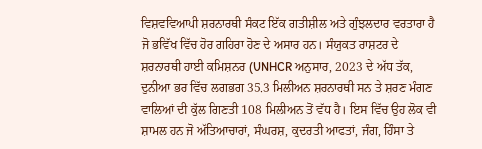ਵਿਸ਼ਵਵਿਆਪੀ ਸ਼ਰਨਾਰਥੀ ਸੰਕਟ ਇੱਕ ਗਤੀਸ਼ੀਲ ਅਤੇ ਗੁੰਝਲਦਾਰ ਵਰਤਾਰਾ ਹੈ ਜੋ ਭਵਿੱਖ ਵਿੱਚ ਹੋਰ ਗਹਿਰਾ ਹੋਣ ਦੇ ਅਸਾਰ ਹਨ। ਸੰਯੁਕਤ ਰਾਸ਼ਟਰ ਦੇ ਸ਼ਰਨਾਰਥੀ ਹਾਈ ਕਮਿਸ਼ਨਰ (UNHCR ਅਨੁਸਾਰ, 2023 ਦੇ ਅੱਧ ਤੱਕ, ਦੁਨੀਆ ਭਰ ਵਿੱਚ ਲਗਭਗ 35.3 ਮਿਲੀਅਨ ਸ਼ਰਨਾਰਥੀ ਸਨ ਤੇ ਸ਼ਰਣ ਮੰਗਣ ਵਾਲਿਆਂ ਦੀ ਕੁੱਲ ਗਿਣਤੀ 108 ਮਿਲੀਅਨ ਤੋਂ ਵੱਧ ਹੈ। ਇਸ ਵਿੱਚ ਉਹ ਲੋਕ ਵੀ ਸ਼ਾਮਲ ਹਨ ਜੋ ਅੱਤਿਆਚਾਰਾਂ, ਸੰਘਰਸ਼, ਕੁਦਰਤੀ ਆਫਤਾਂ, ਜੰਗ, ਹਿੰਸਾ ਤੇ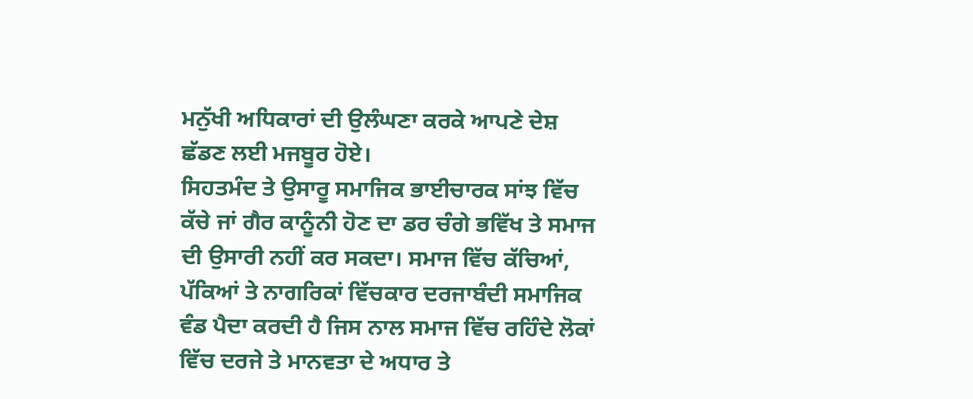ਮਨੁੱਖੀ ਅਧਿਕਾਰਾਂ ਦੀ ਉਲੰਘਣਾ ਕਰਕੇ ਆਪਣੇ ਦੇਸ਼ ਛੱਡਣ ਲਈ ਮਜਬੂਰ ਹੋਏ।
ਸਿਹਤਮੰਦ ਤੇ ਉਸਾਰੂ ਸਮਾਜਿਕ ਭਾਈਚਾਰਕ ਸਾਂਝ ਵਿੱਚ ਕੱਚੇ ਜਾਂ ਗੈਰ ਕਾਨੂੰਨੀ ਹੋਣ ਦਾ ਡਰ ਚੰਗੇ ਭਵਿੱਖ ਤੇ ਸਮਾਜ ਦੀ ਉਸਾਰੀ ਨਹੀਂ ਕਰ ਸਕਦਾ। ਸਮਾਜ ਵਿੱਚ ਕੱਚਿਆਂ, ਪੱਕਿਆਂ ਤੇ ਨਾਗਰਿਕਾਂ ਵਿੱਚਕਾਰ ਦਰਜਾਬੰਦੀ ਸਮਾਜਿਕ ਵੰਡ ਪੈਦਾ ਕਰਦੀ ਹੈ ਜਿਸ ਨਾਲ ਸਮਾਜ ਵਿੱਚ ਰਹਿੰਦੇ ਲੋਕਾਂ ਵਿੱਚ ਦਰਜੇ ਤੇ ਮਾਨਵਤਾ ਦੇ ਅਧਾਰ ਤੇ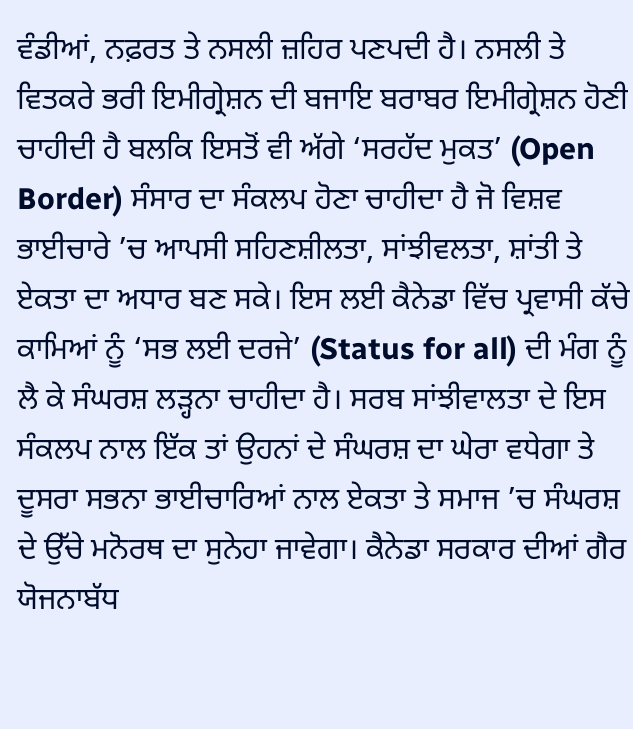ਵੰਡੀਆਂ, ਨਫ਼ਰਤ ਤੇ ਨਸਲੀ ਜ਼ਹਿਰ ਪਣਪਦੀ ਹੈ। ਨਸਲੀ ਤੇ ਵਿਤਕਰੇ ਭਰੀ ਇਮੀਗ੍ਰੇਸ਼ਨ ਦੀ ਬਜਾਇ ਬਰਾਬਰ ਇਮੀਗ੍ਰੇਸ਼ਨ ਹੋਣੀ ਚਾਹੀਦੀ ਹੈ ਬਲਕਿ ਇਸਤੋਂ ਵੀ ਅੱਗੇ ‘ਸਰਹੱਦ ਮੁਕਤ’ (Open Border) ਸੰਸਾਰ ਦਾ ਸੰਕਲਪ ਹੋਣਾ ਚਾਹੀਦਾ ਹੈ ਜੋ ਵਿਸ਼ਵ ਭਾਈਚਾਰੇ ’ਚ ਆਪਸੀ ਸਹਿਣਸ਼ੀਲਤਾ, ਸਾਂਝੀਵਲਤਾ, ਸ਼ਾਂਤੀ ਤੇ ਏਕਤਾ ਦਾ ਅਧਾਰ ਬਣ ਸਕੇ। ਇਸ ਲਈ ਕੈਨੇਡਾ ਵਿੱਚ ਪ੍ਰਵਾਸੀ ਕੱਚੇ ਕਾਮਿਆਂ ਨੂੰ ‘ਸਭ ਲਈ ਦਰਜੇ’ (Status for all) ਦੀ ਮੰਗ ਨੂੰ ਲੈ ਕੇ ਸੰਘਰਸ਼ ਲੜ੍ਹਨਾ ਚਾਹੀਦਾ ਹੈ। ਸਰਬ ਸਾਂਝੀਵਾਲਤਾ ਦੇ ਇਸ ਸੰਕਲਪ ਨਾਲ ਇੱਕ ਤਾਂ ਉਹਨਾਂ ਦੇ ਸੰਘਰਸ਼ ਦਾ ਘੇਰਾ ਵਧੇਗਾ ਤੇ ਦੂਸਰਾ ਸਭਨਾ ਭਾਈਚਾਰਿਆਂ ਨਾਲ ਏਕਤਾ ਤੇ ਸਮਾਜ ’ਚ ਸੰਘਰਸ਼ ਦੇ ਉੱਚੇ ਮਨੋਰਥ ਦਾ ਸੁਨੇਹਾ ਜਾਵੇਗਾ। ਕੈਨੇਡਾ ਸਰਕਾਰ ਦੀਆਂ ਗੈਰ ਯੋਜਨਾਬੱਧ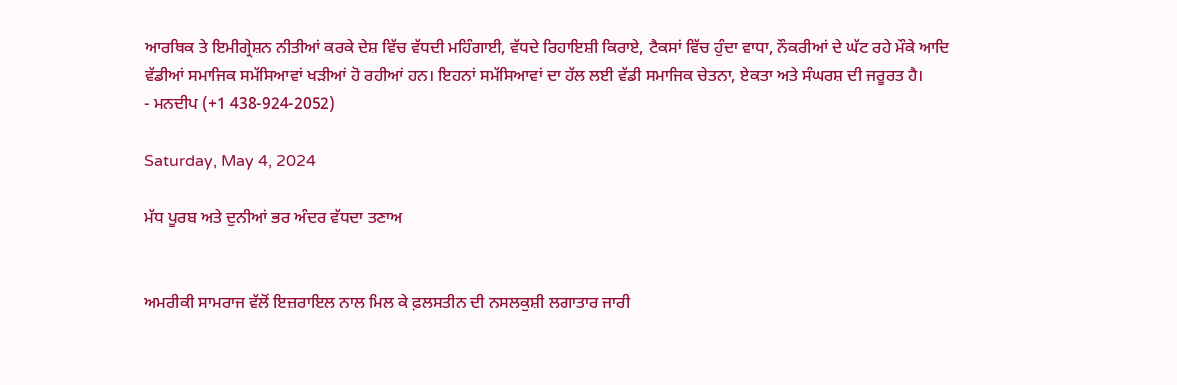ਆਰਥਿਕ ਤੇ ਇਮੀਗ੍ਰੇਸ਼ਨ ਨੀਤੀਆਂ ਕਰਕੇ ਦੇਸ਼ ਵਿੱਚ ਵੱਧਦੀ ਮਹਿੰਗਾਈ, ਵੱਧਦੇ ਰਿਹਾਇਸ਼ੀ ਕਿਰਾਏ, ਟੈਕਸਾਂ ਵਿੱਚ ਹੁੰਦਾ ਵਾਧਾ, ਨੌਕਰੀਆਂ ਦੇ ਘੱਟ ਰਹੇ ਮੌਕੇ ਆਦਿ ਵੱਡੀਆਂ ਸਮਾਜਿਕ ਸਮੱਸਿਆਵਾਂ ਖੜੀਆਂ ਹੋ ਰਹੀਆਂ ਹਨ। ਇਹਨਾਂ ਸਮੱਸਿਆਵਾਂ ਦਾ ਹੱਲ ਲਈ ਵੱਡੀ ਸਮਾਜਿਕ ਚੇਤਨਾ, ਏਕਤਾ ਅਤੇ ਸੰਘਰਸ਼ ਦੀ ਜਰੂਰਤ ਹੈ।
- ਮਨਦੀਪ (+1 438-924-2052)

Saturday, May 4, 2024

ਮੱਧ ਪੂਰਬ ਅਤੇ ਦੁਨੀਆਂ ਭਰ ਅੰਦਰ ਵੱਧਦਾ ਤਣਾਅ


ਅਮਰੀਕੀ ਸਾਮਰਾਜ ਵੱਲੋਂ ਇਜ਼ਰਾਇਲ ਨਾਲ ਮਿਲ ਕੇ ਫ਼ਲਸਤੀਨ ਦੀ ਨਸਲਕੁਸ਼ੀ ਲਗਾਤਾਰ ਜਾਰੀ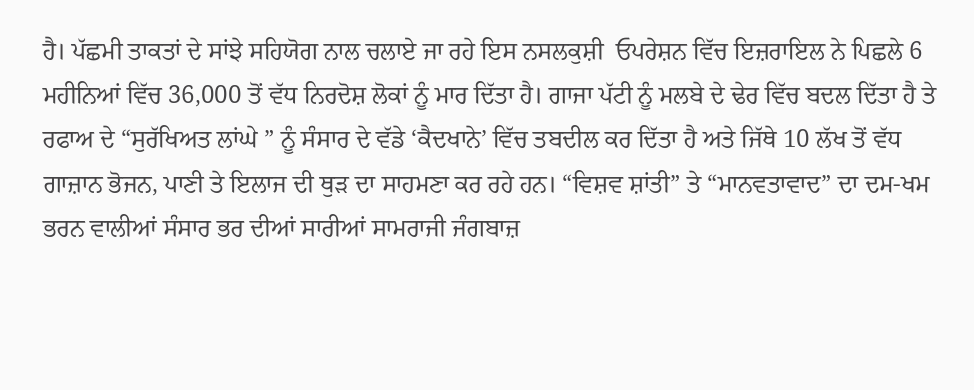ਹੈ। ਪੱਛਮੀ ਤਾਕਤਾਂ ਦੇ ਸਾਂਝੇ ਸਹਿਯੋਗ ਨਾਲ ਚਲਾਏ ਜਾ ਰਹੇ ਇਸ ਨਸਲਕੁਸ਼ੀ  ਓਪਰੇਸ਼ਨ ਵਿੱਚ ਇਜ਼ਰਾਇਲ ਨੇ ਪਿਛਲੇ 6 ਮਹੀਨਿਆਂ ਵਿੱਚ 36,000 ਤੋਂ ਵੱਧ ਨਿਰਦੋਸ਼ ਲੋਕਾਂ ਨੂੰ ਮਾਰ ਦਿੱਤਾ ਹੈ। ਗਾਜਾ ਪੱਟੀ ਨੂੰ ਮਲਬੇ ਦੇ ਢੇਰ ਵਿੱਚ ਬਦਲ ਦਿੱਤਾ ਹੈ ਤੇ ਰਫਾਅ ਦੇ “ਸੁਰੱਖਿਅਤ ਲਾਂਘੇ ” ਨੂੰ ਸੰਸਾਰ ਦੇ ਵੱਡੇ ‘ਕੈਦਖਾਨੇ’ ਵਿੱਚ ਤਬਦੀਲ ਕਰ ਦਿੱਤਾ ਹੈ ਅਤੇ ਜਿੱਥੇ 10 ਲੱਖ ਤੋਂ ਵੱਧ ਗਾਜ਼ਾਨ ਭੋਜਨ, ਪਾਣੀ ਤੇ ਇਲਾਜ ਦੀ ਥੁੜ ਦਾ ਸਾਹਮਣਾ ਕਰ ਰਹੇ ਹਨ। “ਵਿਸ਼ਵ ਸ਼ਾਂਤੀ” ਤੇ “ਮਾਨਵਤਾਵਾਦ” ਦਾ ਦਮ-ਖਮ ਭਰਨ ਵਾਲੀਆਂ ਸੰਸਾਰ ਭਰ ਦੀਆਂ ਸਾਰੀਆਂ ਸਾਮਰਾਜੀ ਜੰਗਬਾਜ਼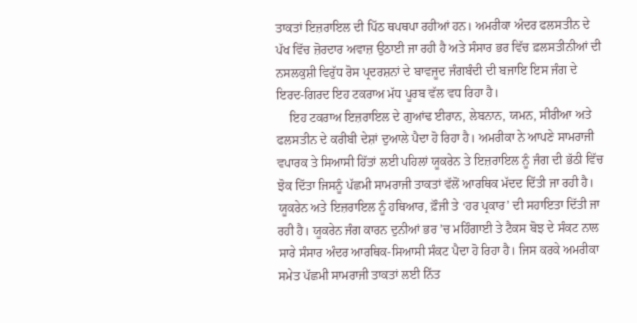ਤਾਕਤਾਂ ਇਜ਼ਰਾਇਲ ਦੀ ਪਿੱਠ ਥਪਥਪਾ ਰਹੀਆਂ ਹਨ। ਅਮਰੀਕਾ ਅੰਦਰ ਫਲਸਤੀਨ ਦੇ ਪੱਖ ਵਿੱਚ ਜ਼ੋਰਦਾਰ ਅਵਾਜ਼ ਉਠਾਈ ਜਾ ਰਹੀ ਹੈ ਅਤੇ ਸੰਸਾਰ ਭਰ ਵਿੱਚ ਫ਼ਲਸਤੀਨੀਆਂ ਦੀ ਨਸਲਕੁਸ਼ੀ ਵਿਰੁੱਧ ਰੋਸ ਪ੍ਰਦਰਸ਼ਨਾਂ ਦੇ ਬਾਵਜੂਦ ਜੰਗਬੰਦੀ ਦੀ ਬਜਾਇ ਇਸ ਜੰਗ ਦੇ ਇਰਦ-ਗਿਰਦ ਇਹ ਟਕਰਾਅ ਮੱਧ ਪੂਰਬ ਵੱਲ ਵਧ ਰਿਹਾ ਹੈ।
    ਇਹ ਟਕਰਾਅ ਇਜ਼ਰਾਇਲ ਦੇ ਗੁਆਂਢ ਈਰਾਨ, ਲੇਬਨਾਨ, ਯਮਨ, ਸੀਰੀਆ ਅਤੇ ਫਲਸਤੀਨ ਦੇ ਕਰੀਬੀ ਦੇਸ਼ਾਂ ਦੁਆਲੇ ਪੈਦਾ ਹੋ ਰਿਹਾ ਹੈ। ਅਮਰੀਕਾ ਨੇ ਆਪਣੇ ਸਾਮਰਾਜੀ ਵਪਾਰਕ ਤੇ ਸਿਆਸੀ ਹਿੱਤਾਂ ਲਈ ਪਹਿਲਾਂ ਯੂਕਰੇਨ ਤੇ ਇਜ਼ਰਾਇਲ ਨੂੰ ਜੰਗ ਦੀ ਭੱਠੀ ਵਿੱਚ ਝੋਕ ਦਿੱਤਾ ਜਿਸਨੂੰ ਪੱਛਮੀ ਸਾਮਰਾਜੀ ਤਾਕਤਾਂ ਵੱਲੋਂ ਆਰਥਿਕ ਮੱਦਦ ਦਿੱਤੀ ਜਾ ਰਹੀ ਹੈ। ਯੂਕਰੇਨ ਅਤੇ ਇਜ਼ਰਾਇਲ ਨੂੰ ਹਥਿਆਰ, ਫ਼ੌਜੀ ਤੇ ‘ਹਰ ਪ੍ਰਕਾਰ’ ਦੀ ਸਹਾਇਤਾ ਦਿੱਤੀ ਜਾ ਰਹੀ ਹੈ। ਯੂਕਰੇਨ ਜੰਗ ਕਾਰਨ ਦੁਨੀਆਂ ਭਰ ’ਚ ਮਹਿੰਗਾਈ ਤੇ ਟੈਕਸ ਬੋਝ ਦੇ ਸੰਕਟ ਨਾਲ ਸਾਰੇ ਸੰਸਾਰ ਅੰਦਰ ਆਰਥਿਕ-ਸਿਆਸੀ ਸੰਕਟ ਪੈਦਾ ਹੋ ਰਿਹਾ ਹੈ। ਜਿਸ ਕਰਕੇ ਅਮਰੀਕਾ ਸਮੇਤ ਪੱਛਮੀ ਸਾਮਰਾਜੀ ਤਾਕਤਾਂ ਲਈ ਨਿੱਤ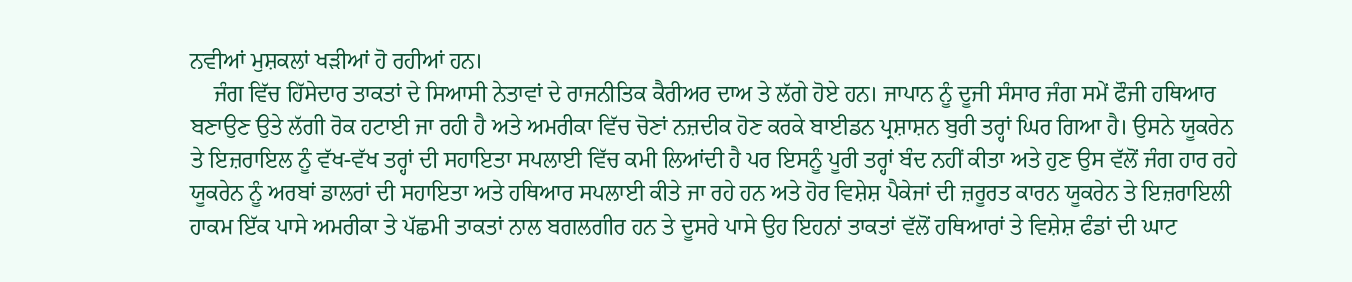ਨਵੀਆਂ ਮੁਸ਼ਕਲਾਂ ਖੜੀਆਂ ਹੋ ਰਹੀਆਂ ਹਨ।
    ਜੰਗ ਵਿੱਚ ਹਿੱਸੇਦਾਰ ਤਾਕਤਾਂ ਦੇ ਸਿਆਸੀ ਨੇਤਾਵਾਂ ਦੇ ਰਾਜਨੀਤਿਕ ਕੈਰੀਅਰ ਦਾਅ ਤੇ ਲੱਗੇ ਹੋਏ ਹਨ। ਜਾਪਾਨ ਨੂੰ ਦੂਜੀ ਸੰਸਾਰ ਜੰਗ ਸਮੇਂ ਫੌਜੀ ਹਥਿਆਰ ਬਣਾਉਣ ਉਤੇ ਲੱਗੀ ਰੋਕ ਹਟਾਈ ਜਾ ਰਹੀ ਹੈ ਅਤੇ ਅਮਰੀਕਾ ਵਿੱਚ ਚੋਣਾਂ ਨਜ਼ਦੀਕ ਹੋਣ ਕਰਕੇ ਬਾਈਡਨ ਪ੍ਰਸ਼ਾਸ਼ਨ ਬੁਰੀ ਤਰ੍ਹਾਂ ਘਿਰ ਗਿਆ ਹੈ। ਉਸਨੇ ਯੂਕਰੇਨ ਤੇ ਇਜ਼ਰਾਇਲ ਨੂੰ ਵੱਖ-ਵੱਖ ਤਰ੍ਹਾਂ ਦੀ ਸਹਾਇਤਾ ਸਪਲਾਈ ਵਿੱਚ ਕਮੀ ਲਿਆਂਦੀ ਹੈ ਪਰ ਇਸਨੂੰ ਪੂਰੀ ਤਰ੍ਹਾਂ ਬੰਦ ਨਹੀਂ ਕੀਤਾ ਅਤੇ ਹੁਣ ਉਸ ਵੱਲੋਂ ਜੰਗ ਹਾਰ ਰਹੇ ਯੂਕਰੇਨ ਨੂੰ ਅਰਬਾਂ ਡਾਲਰਾਂ ਦੀ ਸਹਾਇਤਾ ਅਤੇ ਹਥਿਆਰ ਸਪਲਾਈ ਕੀਤੇ ਜਾ ਰਹੇ ਹਨ ਅਤੇ ਹੋਰ ਵਿਸ਼ੇਸ਼ ਪੈਕੇਜਾਂ ਦੀ ਜ਼ਰੂਰਤ ਕਾਰਨ ਯੂਕਰੇਨ ਤੇ ਇਜ਼ਰਾਇਲੀ ਹਾਕਮ ਇੱਕ ਪਾਸੇ ਅਮਰੀਕਾ ਤੇ ਪੱਛਮੀ ਤਾਕਤਾਂ ਨਾਲ ਬਗਲਗੀਰ ਹਨ ਤੇ ਦੂਸਰੇ ਪਾਸੇ ਉਹ ਇਹਨਾਂ ਤਾਕਤਾਂ ਵੱਲੋਂ ਹਥਿਆਰਾਂ ਤੇ ਵਿਸ਼ੇਸ਼ ਫੰਡਾਂ ਦੀ ਘਾਟ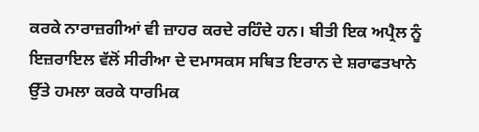ਕਰਕੇ ਨਾਰਾਜ਼ਗੀਆਂ ਵੀ ਜ਼ਾਹਰ ਕਰਦੇ ਰਹਿੰਦੇ ਹਨ। ਬੀਤੀ ਇਕ ਅਪ੍ਰੈਲ ਨੂੰ ਇਜ਼ਰਾਇਲ ਵੱਲੋਂ ਸੀਰੀਆ ਦੇ ਦਮਾਸਕਸ ਸਥਿਤ ਇਰਾਨ ਦੇ ਸ਼ਰਾਫਤਖਾਨੇ ਉੱਤੇ ਹਮਲਾ ਕਰਕੇ ਧਾਰਮਿਕ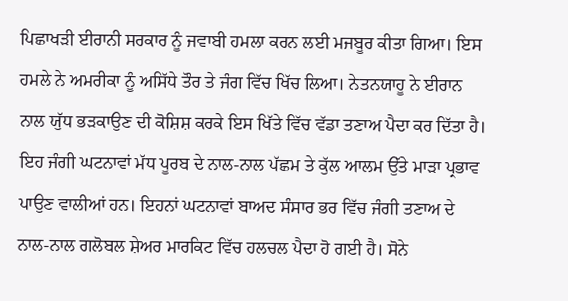ਪਿਛਾਖੜੀ ਈਰਾਨੀ ਸਰਕਾਰ ਨੂੰ ਜਵਾਬੀ ਹਮਲਾ ਕਰਨ ਲਈ ਮਜਬੂਰ ਕੀਤਾ ਗਿਆ। ਇਸ ਹਮਲੇ ਨੇ ਅਮਰੀਕਾ ਨੂੰ ਅਸਿੱਧੇ ਤੌਰ ਤੇ ਜੰਗ ਵਿੱਚ ਖਿੱਚ ਲਿਆ। ਨੇਤਨਯਾਹੂ ਨੇ ਈਰਾਨ ਨਾਲ ਯੁੱਧ ਭੜਕਾਉਣ ਦੀ ਕੋਸ਼ਿਸ਼ ਕਰਕੇ ਇਸ ਖਿੱਤੇ ਵਿੱਚ ਵੱਡਾ ਤਣਾਅ ਪੈਦਾ ਕਰ ਦਿੱਤਾ ਹੈ। ਇਹ ਜੰਗੀ ਘਟਨਾਵਾਂ ਮੱਧ ਪੂਰਬ ਦੇ ਨਾਲ-ਨਾਲ ਪੱਛਮ ਤੇ ਕੁੱਲ ਆਲਮ ਉੱਤੇ ਮਾੜਾ ਪ੍ਰਭਾਵ ਪਾਉਣ ਵਾਲੀਆਂ ਹਨ। ਇਹਨਾਂ ਘਟਨਾਵਾਂ ਬਾਅਦ ਸੰਸਾਰ ਭਰ ਵਿੱਚ ਜੰਗੀ ਤਣਾਅ ਦੇ ਨਾਲ-ਨਾਲ ਗਲੋਬਲ ਸ਼ੇਅਰ ਮਾਰਕਿਟ ਵਿੱਚ ਹਲਚਲ ਪੈਦਾ ਹੋ ਗਈ ਹੈ। ਸੋਨੇ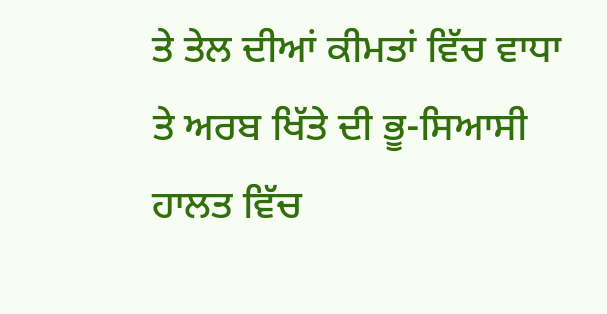ਤੇ ਤੇਲ ਦੀਆਂ ਕੀਮਤਾਂ ਵਿੱਚ ਵਾਧਾ ਤੇ ਅਰਬ ਖਿੱਤੇ ਦੀ ਭੂ-ਸਿਆਸੀ ਹਾਲਤ ਵਿੱਚ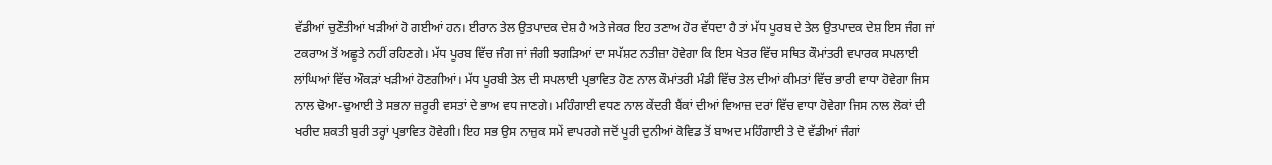ਵੱਡੀਆਂ ਚੁਣੌਤੀਆਂ ਖੜੀਆਂ ਹੋ ਗਈਆਂ ਹਨ। ਈਰਾਨ ਤੇਲ ਉਤਪਾਦਕ ਦੇਸ਼ ਹੈ ਅਤੇ ਜੇਕਰ ਇਹ ਤਣਾਅ ਹੋਰ ਵੱਧਦਾ ਹੈ ਤਾਂ ਮੱਧ ਪੂਰਬ ਦੇ ਤੇਲ ਉਤਪਾਦਕ ਦੇਸ਼ ਇਸ ਜੰਗ ਜਾਂ ਟਕਰਾਅ ਤੋਂ ਅਛੂਤੇ ਨਹੀਂ ਰਹਿਣਗੇ। ਮੱਧ ਪੂਰਬ ਵਿੱਚ ਜੰਗ ਜਾਂ ਜੰਗੀ ਝਗੜਿਆਂ ਦਾ ਸਪੱਸ਼ਟ ਨਤੀਜ਼ਾ ਹੋਵੇਗਾ ਕਿ ਇਸ ਖੇਤਰ ਵਿੱਚ ਸਥਿਤ ਕੌਮਾਂਤਰੀ ਵਪਾਰਕ ਸਪਲਾਈ ਲਾਂਘਿਆਂ ਵਿੱਚ ਔਕੜਾਂ ਖੜੀਆਂ ਹੋਣਗੀਆਂ। ਮੱਧ ਪੂਰਬੀ ਤੇਲ ਦੀ ਸਪਲਾਈ ਪ੍ਰਭਾਵਿਤ ਹੋਣ ਨਾਲ ਕੌਮਾਂਤਰੀ ਮੰਡੀ ਵਿੱਚ ਤੇਲ ਦੀਆਂ ਕੀਮਤਾਂ ਵਿੱਚ ਭਾਰੀ ਵਾਧਾ ਹੋਵੇਗਾ ਜਿਸ ਨਾਲ ਢੋਆ-ਢੁਆਈ ਤੇ ਸਭਨਾ ਜ਼ਰੂਰੀ ਵਸਤਾਂ ਦੇ ਭਾਅ ਵਧ ਜਾਣਗੇ। ਮਹਿੰਗਾਈ ਵਧਣ ਨਾਲ ਕੇਂਦਰੀ ਬੈਂਕਾਂ ਦੀਆਂ ਵਿਆਜ਼ ਦਰਾਂ ਵਿੱਚ ਵਾਧਾ ਹੋਵੇਗਾ ਜਿਸ ਨਾਲ ਲੋਕਾਂ ਦੀ ਖਰੀਦ ਸ਼ਕਤੀ ਬੁਰੀ ਤਰ੍ਹਾਂ ਪ੍ਰਭਾਵਿਤ ਹੋਵੇਗੀ। ਇਹ ਸਭ ਉਸ ਨਾਜ਼ੁਕ ਸਮੇਂ ਵਾਪਰਗੇ ਜਦੋਂ ਪੂਰੀ ਦੁਨੀਆਂ ਕੋਵਿਡ ਤੋਂ ਬਾਅਦ ਮਹਿੰਗਾਈ ਤੇ ਦੋ ਵੱਡੀਆਂ ਜੰਗਾਂ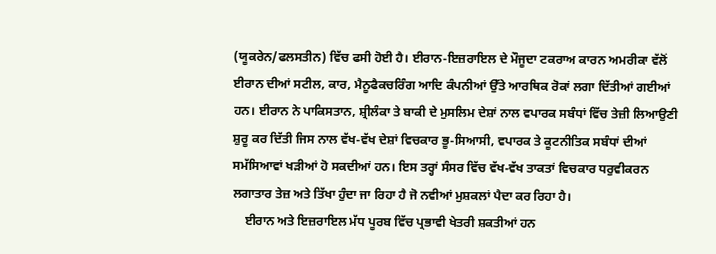(ਯੂਕਰੇਨ/ਫਲਸਤੀਨ) ਵਿੱਚ ਫਸੀ ਹੋਈ ਹੈ। ਈਰਾਨ-ਇਜ਼ਰਾਇਲ ਦੇ ਮੌਜੂਦਾ ਟਕਰਾਅ ਕਾਰਨ ਅਮਰੀਕਾ ਵੱਲੋਂ ਈਰਾਨ ਦੀਆਂ ਸਟੀਲ, ਕਾਰ, ਮੈਨੂਫੈਕਚਰਿੰਗ ਆਦਿ ਕੰਪਨੀਆਂ ਉੱਤੇ ਆਰਥਿਕ ਰੋਕਾਂ ਲਗਾ ਦਿੱਤੀਆਂ ਗਈਆਂ ਹਨ। ਈਰਾਨ ਨੇ ਪਾਕਿਸਤਾਨ, ਸ਼੍ਰੀਲੰਕਾ ਤੇ ਬਾਕੀ ਦੇ ਮੁਸਲਿਮ ਦੇਸ਼ਾਂ ਨਾਲ ਵਪਾਰਕ ਸਬੰਧਾਂ ਵਿੱਚ ਤੇਜ਼ੀ ਲਿਆਉਣੀ ਸ਼ੁਰੂ ਕਰ ਦਿੱਤੀ ਜਿਸ ਨਾਲ ਵੱਖ-ਵੱਖ ਦੇਸ਼ਾਂ ਵਿਚਕਾਰ ਭੂ-ਸਿਆਸੀ, ਵਪਾਰਕ ਤੇ ਕੂਟਨੀਤਿਕ ਸਬੰਧਾਂ ਦੀਆਂ ਸਮੱਸਿਆਵਾਂ ਖੜੀਆਂ ਹੋ ਸਕਦੀਆਂ ਹਨ। ਇਸ ਤਰ੍ਹਾਂ ਸੰਸਰ ਵਿੱਚ ਵੱਖ-ਵੱਖ ਤਾਕਤਾਂ ਵਿਚਕਾਰ ਧਰੁਵੀਕਰਨ ਲਗਾਤਾਰ ਤੇਜ਼ ਅਤੇ ਤਿੱਖਾ ਹੁੰਦਾ ਜਾ ਰਿਹਾ ਹੈ ਜੋ ਨਵੀਆਂ ਮੁਸ਼ਕਲਾਂ ਪੈਦਾ ਕਰ ਰਿਹਾ ਹੈ।
    ਈਰਾਨ ਅਤੇ ਇਜ਼ਰਾਇਲ ਮੱਧ ਪੂਰਬ ਵਿੱਚ ਪ੍ਰਭਾਵੀ ਖੇਤਰੀ ਸ਼ਕਤੀਆਂ ਹਨ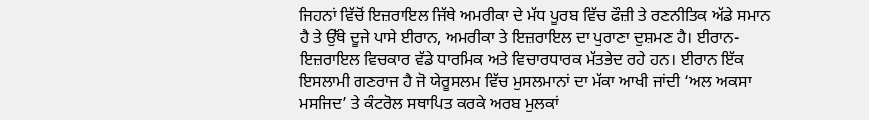ਜਿਹਨਾਂ ਵਿੱਚੋਂ ਇਜ਼ਰਾਇਲ ਜਿੱਥੇ ਅਮਰੀਕਾ ਦੇ ਮੱਧ ਪੂਰਬ ਵਿੱਚ ਫੌਜ਼ੀ ਤੇ ਰਣਨੀਤਿਕ ਅੱਡੇ ਸਮਾਨ ਹੈ ਤੇ ਉੱਥੇ ਦੂਜੇ ਪਾਸੇ ਈਰਾਨ, ਅਮਰੀਕਾ ਤੇ ਇਜ਼ਰਾਇਲ ਦਾ ਪੁਰਾਣਾ ਦੁਸ਼ਮਣ ਹੈ। ਈਰਾਨ-ਇਜ਼ਰਾਇਲ ਵਿਚਕਾਰ ਵੱਡੇ ਧਾਰਮਿਕ ਅਤੇ ਵਿਚਾਰਧਾਰਕ ਮੱਤਭੇਦ ਰਹੇ ਹਨ। ਈਰਾਨ ਇੱਕ ਇਸਲਾਮੀ ਗਣਰਾਜ ਹੈ ਜੋ ਯੇਰੂਸਲਮ ਵਿੱਚ ਮੁਸਲਮਾਨਾਂ ਦਾ ਮੱਕਾ ਆਖੀ ਜਾਂਦੀ ‘ਅਲ ਅਕਸਾ ਮਸਜਿਦ’ ਤੇ ਕੰਟਰੋਲ ਸਥਾਪਿਤ ਕਰਕੇ ਅਰਬ ਮੁਲਕਾਂ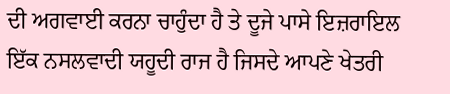ਦੀ ਅਗਵਾਈ ਕਰਨਾ ਚਾਹੁੰਦਾ ਹੈ ਤੇ ਦੂਜੇ ਪਾਸੇ ਇਜ਼ਰਾਇਲ ਇੱਕ ਨਸਲਵਾਦੀ ਯਹੂਦੀ ਰਾਜ ਹੈ ਜਿਸਦੇ ਆਪਣੇ ਖੇਤਰੀ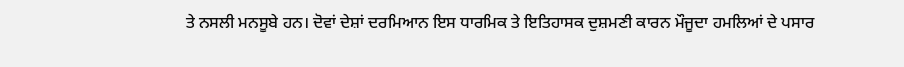ਤੇ ਨਸਲੀ ਮਨਸੂਬੇ ਹਨ। ਦੋਵਾਂ ਦੇਸ਼ਾਂ ਦਰਮਿਆਨ ਇਸ ਧਾਰਮਿਕ ਤੇ ਇਤਿਹਾਸਕ ਦੁਸ਼ਮਣੀ ਕਾਰਨ ਮੌਜੂਦਾ ਹਮਲਿਆਂ ਦੇ ਪਸਾਰ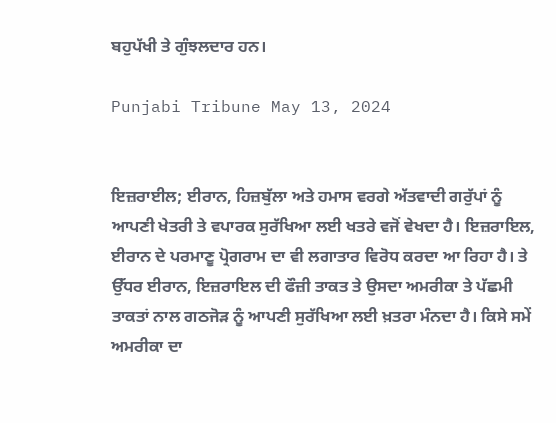ਬਹੁਪੱਖੀ ਤੇ ਗੁੰਝਲਦਾਰ ਹਨ।

Punjabi Tribune May 13, 2024


ਇਜ਼ਰਾਈਲ; ਈਰਾਨ, ਹਿਜ਼ਬੁੱਲਾ ਅਤੇ ਹਮਾਸ ਵਰਗੇ ਅੱਤਵਾਦੀ ਗਰੁੱਪਾਂ ਨੂੰ ਆਪਣੀ ਖੇਤਰੀ ਤੇ ਵਪਾਰਕ ਸੁਰੱਖਿਆ ਲਈ ਖਤਰੇ ਵਜੋਂ ਵੇਖਦਾ ਹੈ। ਇਜ਼ਰਾਇਲ, ਈਰਾਨ ਦੇ ਪਰਮਾਣੂ ਪ੍ਰੋਗਰਾਮ ਦਾ ਵੀ ਲਗਾਤਾਰ ਵਿਰੋਧ ਕਰਦਾ ਆ ਰਿਹਾ ਹੈ। ਤੇ ਉੱਧਰ ਈਰਾਨ, ਇਜ਼ਰਾਇਲ ਦੀ ਫੌਜ਼ੀ ਤਾਕਤ ਤੇ ਉਸਦਾ ਅਮਰੀਕਾ ਤੇ ਪੱਛਮੀ ਤਾਕਤਾਂ ਨਾਲ ਗਠਜੋੜ ਨੂੰ ਆਪਣੀ ਸੁਰੱਖਿਆ ਲਈ ਖ਼ਤਰਾ ਮੰਨਦਾ ਹੈ। ਕਿਸੇ ਸਮੇਂ ਅਮਰੀਕਾ ਦਾ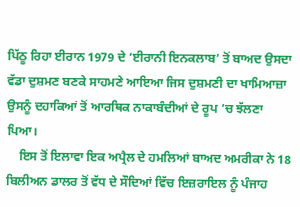ਪਿੱਠੂ ਰਿਹਾ ਈਰਾਨ 1979 ਦੇ ‘ਈਰਾਨੀ ਇਨਕਲਾਬ’ ਤੋਂ ਬਾਅਦ ਉਸਦਾ ਵੱਡਾ ਦੁਸ਼ਮਣ ਬਣਕੇ ਸਾਹਮਣੇ ਆਇਆ ਜਿਸ ਦੁਸ਼ਮਣੀ ਦਾ ਖਾਮਿਆਜ਼ਾ ਉਸਨੂੰ ਦਹਾਕਿਆਂ ਤੋਂ ਆਰਥਿਕ ਨਾਕਾਬੰਦੀਆਂ ਦੇ ਰੂਪ ’ਚ ਝੱਲਣਾ ਪਿਆ।
    ਇਸ ਤੋਂ ਇਲਾਵਾ ਇਕ ਅਪ੍ਰੈਲ ਦੇ ਹਮਲਿਆਂ ਬਾਅਦ ਅਮਰੀਕਾ ਨੇ 18 ਬਿਲੀਅਨ ਡਾਲਰ ਤੋਂ ਵੱਧ ਦੇ ਸੌਦਿਆਂ ਵਿੱਚ ਇਜ਼ਰਾਇਲ ਨੂੰ ਪੰਜਾਹ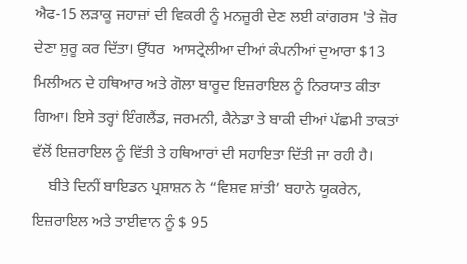ਐਫ-15 ਲੜਾਕੂ ਜਹਾਜ਼ਾਂ ਦੀ ਵਿਕਰੀ ਨੂੰ ਮਨਜ਼ੂਰੀ ਦੇਣ ਲਈ ਕਾਂਗਰਸ 'ਤੇ ਜ਼ੋਰ ਦੇਣਾ ਸ਼ੁਰੂ ਕਰ ਦਿੱਤਾ। ਉੱਧਰ  ਆਸਟ੍ਰੇਲੀਆ ਦੀਆਂ ਕੰਪਨੀਆਂ ਦੁਆਰਾ $13 ਮਿਲੀਅਨ ਦੇ ਹਥਿਆਰ ਅਤੇ ਗੋਲਾ ਬਾਰੂਦ ਇਜ਼ਰਾਇਲ ਨੂੰ ਨਿਰਯਾਤ ਕੀਤਾ ਗਿਆ। ਇਸੇ ਤਰ੍ਹਾਂ ਇੰਗਲੈਂਡ, ਜਰਮਨੀ, ਕੈਨੇਡਾ ਤੇ ਬਾਕੀ ਦੀਆਂ ਪੱਛਮੀ ਤਾਕਤਾਂ ਵੱਲੋਂ ਇਜ਼ਰਾਇਲ ਨੂੰ ਵਿੱਤੀ ਤੇ ਹਥਿਆਰਾਂ ਦੀ ਸਹਾਇਤਾ ਦਿੱਤੀ ਜਾ ਰਹੀ ਹੈ।
    ਬੀਤੇ ਦਿਨੀਂ ਬਾਇਡਨ ਪ੍ਰਸ਼ਾਸ਼ਨ ਨੇ “ਵਿਸ਼ਵ ਸ਼ਾਂਤੀ’ ਬਹਾਨੇ ਯੂਕਰੇਨ, ਇਜ਼ਰਾਇਲ ਅਤੇ ਤਾਈਵਾਨ ਨੂੰ $ 95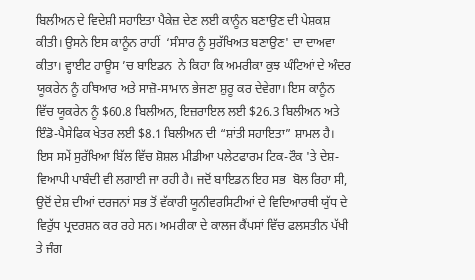ਬਿਲੀਅਨ ਦੇ ਵਿਦੇਸ਼ੀ ਸਹਾਇਤਾ ਪੈਕੇਜ਼ ਦੇਣ ਲਈ ਕਾਨੂੰਨ ਬਣਾਉਣ ਦੀ ਪੇਸ਼ਕਸ਼ ਕੀਤੀ। ਉਸਨੇ ਇਸ ਕਾਨੂੰਨ ਰਾਹੀਂ  ‘ਸੰਸਾਰ ਨੂੰ ਸੁਰੱਖਿਅਤ ਬਣਾਉਣ' ਦਾ ਦਾਅਵਾ ਕੀਤਾ। ਵ੍ਹਾਈਟ ਹਾਊਸ ’ਚ ਬਾਇਡਨ  ਨੇ ਕਿਹਾ ਕਿ ਅਮਰੀਕਾ ਕੁਝ ਘੰਟਿਆਂ ਦੇ ਅੰਦਰ ਯੂਕਰੇਨ ਨੂੰ ਹਥਿਆਰ ਅਤੇ ਸਾਜ਼ੋ-ਸਾਮਾਨ ਭੇਜਣਾ ਸ਼ੁਰੂ ਕਰ ਦੇਵੇਗਾ। ਇਸ ਕਾਨੂੰਨ ਵਿੱਚ ਯੂਕਰੇਨ ਨੂੰ $60.8 ਬਿਲੀਅਨ, ਇਜ਼ਰਾਇਲ ਲਈ $26.3 ਬਿਲੀਅਨ ਅਤੇ ਇੰਡੋ-ਪੈਸੇਫਿਕ ਖੇਤਰ ਲਈ $8.1 ਬਿਲੀਅਨ ਦੀ “ਸ਼ਾਂਤੀ ਸਹਾਇਤਾ” ਸ਼ਾਮਲ ਹੈ। ਇਸ ਸਮੇਂ ਸੁਰੱਖਿਆ ਬਿੱਲ ਵਿੱਚ ਸ਼ੋਸ਼ਲ ਮੀਡੀਆ ਪਲੇਟਫਾਰਮ ਟਿਕ-ਟੌਕ 'ਤੇ ਦੇਸ਼-ਵਿਆਪੀ ਪਾਬੰਦੀ ਵੀ ਲਗਾਈ ਜਾ ਰਹੀ ਹੈ। ਜਦੋਂ ਬਾਇਡਨ ਇਹ ਸਭ  ਬੋਲ ਰਿਹਾ ਸੀ, ਉਦੋਂ ਦੇਸ਼ ਦੀਆਂ ਦਰਜਨਾਂ ਸਭ ਤੋਂ ਵੱਕਾਰੀ ਯੂਨੀਵਰਸਿਟੀਆਂ ਦੇ ਵਿਦਿਆਰਥੀ ਯੁੱਧ ਦੇ ਵਿਰੁੱਧ ਪ੍ਰਦਰਸ਼ਨ ਕਰ ਰਹੇ ਸਨ। ਅਮਰੀਕਾ ਦੇ ਕਾਲਜ ਕੈਂਪਸਾਂ ਵਿੱਚ ਫਲਸਤੀਨ ਪੱਖੀ ਤੇ ਜੰਗ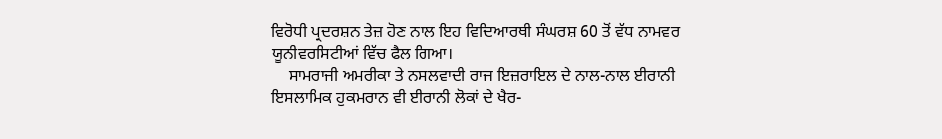ਵਿਰੋਧੀ ਪ੍ਰਦਰਸ਼ਨ ਤੇਜ਼ ਹੋਣ ਨਾਲ ਇਹ ਵਿਦਿਆਰਥੀ ਸੰਘਰਸ਼ 60 ਤੋਂ ਵੱਧ ਨਾਮਵਰ ਯੂਨੀਵਰਸਿਟੀਆਂ ਵਿੱਚ ਫੈਲ ਗਿਆ।
    ਸਾਮਰਾਜੀ ਅਮਰੀਕਾ ਤੇ ਨਸਲਵਾਦੀ ਰਾਜ ਇਜ਼ਰਾਇਲ ਦੇ ਨਾਲ-ਨਾਲ ਈਰਾਨੀ ਇਸਲਾਮਿਕ ਹੁਕਮਰਾਨ ਵੀ ਈਰਾਨੀ ਲੋਕਾਂ ਦੇ ਖੈਰ-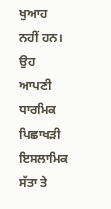ਖੁਆਹ ਨਹੀਂ ਹਨ। ਉਹ ਆਪਣੀ ਧਾਰਮਿਕ ਪਿਛਾਖੜੀ ਇਸਲਾਮਿਕ ਸੱਤਾ ਤੇ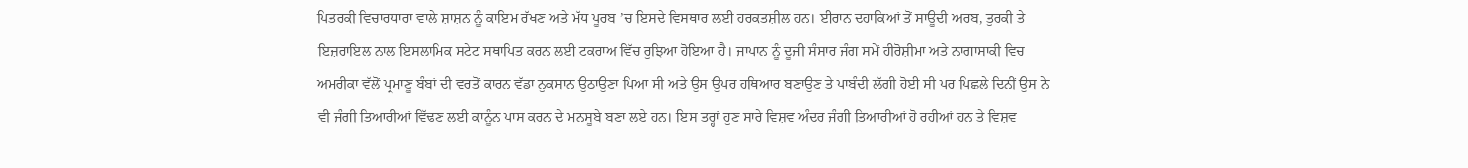ਪਿਤਰਕੀ ਵਿਚਾਰਧਾਰਾ ਵਾਲੇ ਸ਼ਾਸ਼ਨ ਨੂੰ ਕਾਇਮ ਰੱਖਣ ਅਤੇ ਮੱਧ ਪੂਰਬ ’ਚ ਇਸਦੇ ਵਿਸਥਾਰ ਲਈ ਹਰਕਤਸ਼ੀਲ ਹਨ। ਈਰਾਨ ਦਹਾਕਿਆਂ ਤੋਂ ਸਾਊਦੀ ਅਰਬ, ਤੁਰਕੀ ਤੇ ਇਜ਼ਰਾਇਲ ਨਾਲ ਇਸਲਾਮਿਕ ਸਟੇਟ ਸਥਾਪਿਤ ਕਰਨ ਲਈ ਟਕਰਾਅ ਵਿੱਚ ਰੁਝਿਆ ਹੋਇਆ ਹੈ। ਜਾਪਾਨ ਨੂੰ ਦੂਜੀ ਸੰਸਾਰ ਜੰਗ ਸਮੇਂ ਹੀਰੋਸ਼ੀਮਾ ਅਤੇ ਨਾਗਾਸਾਕੀ ਵਿਚ ਅਮਰੀਕਾ ਵੱਲੋਂ ਪ੍ਰਮਾਣੂ ਬੰਬਾਂ ਦੀ ਵਰਤੋਂ ਕਾਰਨ ਵੱਡਾ ਨੁਕਸਾਨ ਉਠਾਉਣਾ ਪਿਆ ਸੀ ਅਤੇ ਉਸ ਉਪਰ ਹਥਿਆਰ ਬਣਾਉਣ ਤੇ ਪਾਬੰਦੀ ਲੱਗੀ ਹੋਈ ਸੀ ਪਰ ਪਿਛਲੇ ਦਿਨੀਂ ਉਸ ਨੇ ਵੀ ਜੰਗੀ ਤਿਆਰੀਆਂ ਵਿੱਢਣ ਲਈ ਕਾਨੂੰਨ ਪਾਸ ਕਰਨ ਦੇ ਮਨਸੂਬੇ ਬਣਾ ਲਏ ਹਨ। ਇਸ ਤਰ੍ਹਾਂ ਹੁਣ ਸਾਰੇ ਵਿਸ਼ਵ ਅੰਦਰ ਜੰਗੀ ਤਿਆਰੀਆਂ ਹੋ ਰਹੀਆਂ ਹਨ ਤੇ ਵਿਸ਼ਵ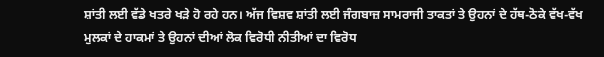ਸ਼ਾਂਤੀ ਲਈ ਵੱਡੇ ਖਤਰੇ ਖੜੇ ਹੋ ਰਹੇ ਹਨ। ਅੱਜ ਵਿਸ਼ਵ ਸ਼ਾਂਤੀ ਲਈ ਜੰਗਬਾਜ਼ ਸਾਮਰਾਜੀ ਤਾਕਤਾਂ ਤੇ ਉਹਨਾਂ ਦੇ ਹੱਥ-ਠੋਕੇ ਵੱਖ-ਵੱਖ ਮੁਲਕਾਂ ਦੇ ਹਾਕਮਾਂ ਤੇ ਉਹਨਾਂ ਦੀਆਂ ਲੋਕ ਵਿਰੋਧੀ ਨੀਤੀਆਂ ਦਾ ਵਿਰੋਧ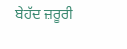ਬੇਹੱਦ ਜ਼ਰੂਰੀ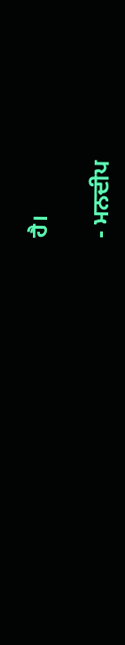ਹੈ।

- ਮਨਦੀਪ